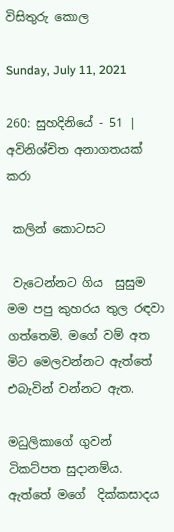විසිතුරු කොල

Sunday, July 11, 2021

260: සුහදිනියේ - 51 | අවිනිශ්චිත අනාගතයක් කරා

 කලින් කොටසට

 වැටෙන්නට ගිය  සුසුම මම පපු කුහරය තුල රඳවා ගත්තෙමි. මගේ වම් අත මිට මෙලවන්නට ඇත්තේ එබැවින් වන්නට ඇත.

මධුලිකාගේ ගුවන් ටිකට්පත සුදානම්ය. ඇත්තේ මගේ  දික්කසාදය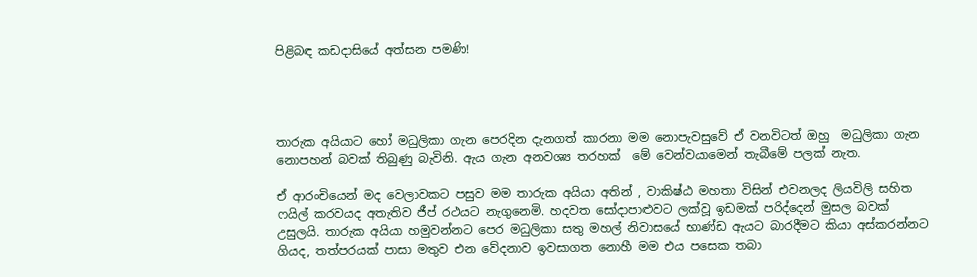පිළිබඳ කඩදාසියේ අත්සන පමණි!




තාරුක අයියාට හෝ මධුලිකා ගැන පෙරදින දැනගත් කාරනා මම නොපැවසුවේ ඒ වනවිටත් ඔහු  මධුලිකා ගැන නොපහන් බවක් තිබුණු බැවිනි. ඇය ගැන අනවශ්‍ය තරහක්  මේ වෙන්වයාමෙන් තැබීමේ පලක් නැත.

ඒ ආරංචියෙන් මද වෙලාවකට පසුව මම තාරුක අයියා අතින් , වාකිෂ්ඨ මහතා විසින් එවනලද ලියවිලි සහිත ෆයිල් කරවයද අතැතිව ජීප් රථයට නැගුනෙමි. හදවත සෝදාපාළුවට ලක්වූ ඉඩමක් පරිද්දෙන් මුසල බවක් උසුලයි. තාරුක අයියා හමුවන්නට පෙර මධුලිකා සතු මහල් නිවාසයේ භාණ්ඩ ඇයට බාරදීමට කියා අස්කරන්නට ගියද, තත්පරයක් පාසා මතුව එන වේදනාව ඉවසාගත නොහී මම එය පසෙක තබා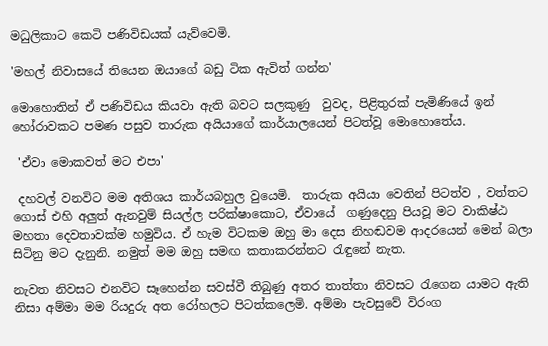මධුලිකාට කෙටි පණිවිඩයක් යැව්වෙමි.

'මහල් නිවාසයේ තියෙන ඔයාගේ බඩු ටික ඇවිත් ගන්න'

මොහොතින් ඒ පණිවිඩය කියවා ඇති බවට සලකුණු  වුවද, පිළිතුරක් පැමිණියේ ඉන් හෝරාවකට පමණ පසුව තාරුක අයියාගේ කාර්යාලයෙන් පිටත්වූ මොහොතේය.

 'ඒවා මොකවත් මට එපා'

 දහවල් වනවිට මම අතිශය කාර්යබහුල වුයෙමි.  තාරුක අයියා වෙතින් පිටත්ව , වත්තට ගොස් එහි අලුත් ඇනවුම් සියල්ල පරික්ෂාකොට, ඒවායේ  ගණුදෙනු පියවූ මට වාකිෂ්ඨ මහතා දෙවතාවක්ම හමුවිය. ඒ හැම විටකම ඔහු මා දෙස නිහඬවම ආදරයෙන් මෙන් බලා සිටිනු මට දැනුනි. නමුත් මම ඔහු සමඟ කතාකරන්නට රැඳුනේ නැත.

නැවත නිවසට එනවිට සෑහෙන්න සවස්වී තිබුණු අතර තාත්තා නිවසට රැගෙන යාමට ඇති නිසා අම්මා මම රියදුරු අත රෝහලට පිටත්කලෙමි. අම්මා පැවසුවේ විරංග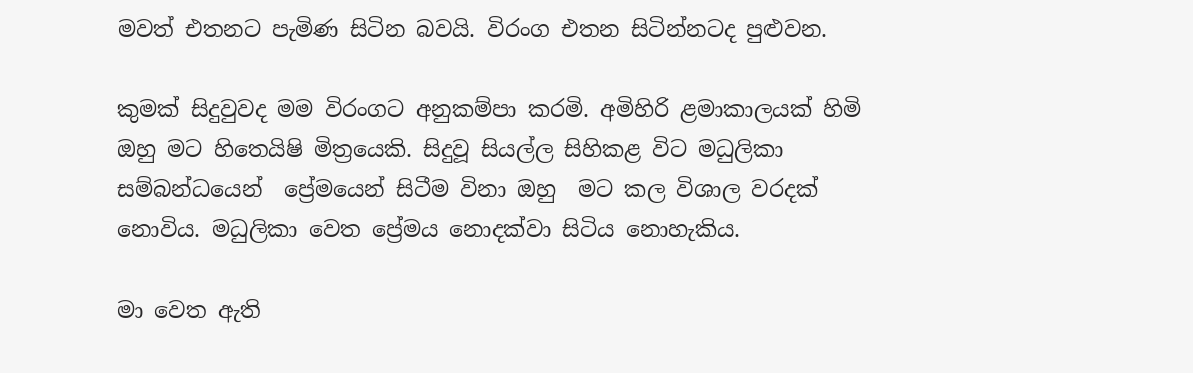මවත් එතනට පැමිණ සිටින බවයි. විරංග එතන සිටින්නටද පුළුවන.

කුමක් සිදුවුවද මම විරංගට අනුකම්පා කරමි. අමිහිරි ළමාකාලයක් හිමි ඔහු මට හිතෙයිෂි මිත්‍රයෙකි. සිදුවූ සියල්ල සිහිකළ විට මධුලිකා සම්බන්ධයෙන්  ප්‍රේමයෙන් සිටීම විනා ඔහු  මට කල විශාල වරදක් නොවිය. මධුලිකා වෙත ප්‍රේමය නොදක්වා සිටිය නොහැකිය.

මා වෙත ඇති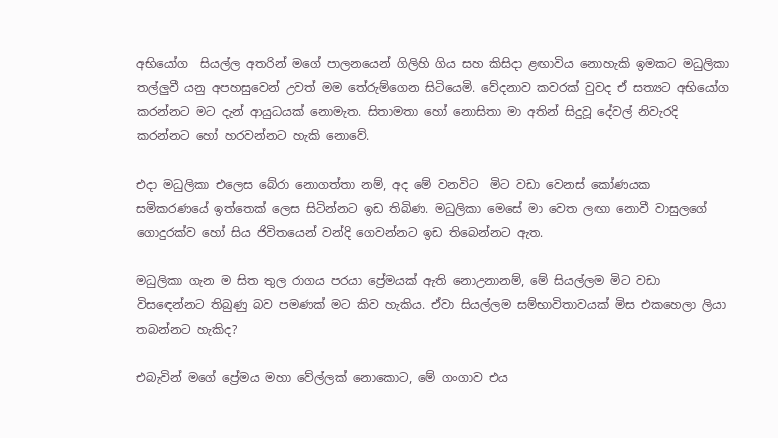අභියෝග  සියල්ල අතරින් මගේ පාලනයෙන් ගිලිහි ගිය සහ කිසිදා ළඟාවිය නොහැකි ඉමකට මධුලිකා තල්ලුවී යනු අපහසුවෙන් උවත් මම තේරුම්ගෙන සිටියෙමි. වේදනාව කවරක් වුවද ඒ සත්‍යට අභියෝග කරන්නට මට දැන් ආයුධයක් නොමැත. සිතාමතා හෝ නොසිතා මා අතින් සිදුවූ දේවල් නිවැරදි කරන්නට හෝ හරවන්නට හැකි නොවේ.

එදා මධුලිකා එලෙස බේරා නොගත්තා නම්, අද මේ වනවිට  මිට වඩා වෙනස් කෝණයක  සමිකරණයේ ඉත්තෙක් ලෙස සිටින්නට ඉඩ තිබිණ. මධුලිකා මෙසේ මා වෙත ලඟා නොවී වාසුලගේ ගොදුරක්ව හෝ සිය ජිවිතයෙන් වන්දි ගෙවන්නට ඉඩ තිබෙන්නට ඇත.

මධුලිකා ගැන ම සිත තුල රාගය පරයා ප්‍රේමයක් ඇති නොඋනානම්, මේ සියල්ලම මිට වඩා  විසඳෙන්නට තිබුණු බව පමණක් මට කිව හැකිය. ඒවා සියල්ලම සම්භාවිතාවයක් මිස එකහෙලා ලියා තබන්නට හැකිද?

එබැවින් මගේ ප්‍රේමය මහා වේල්ලක් නොකොට, මේ ගංගාව එය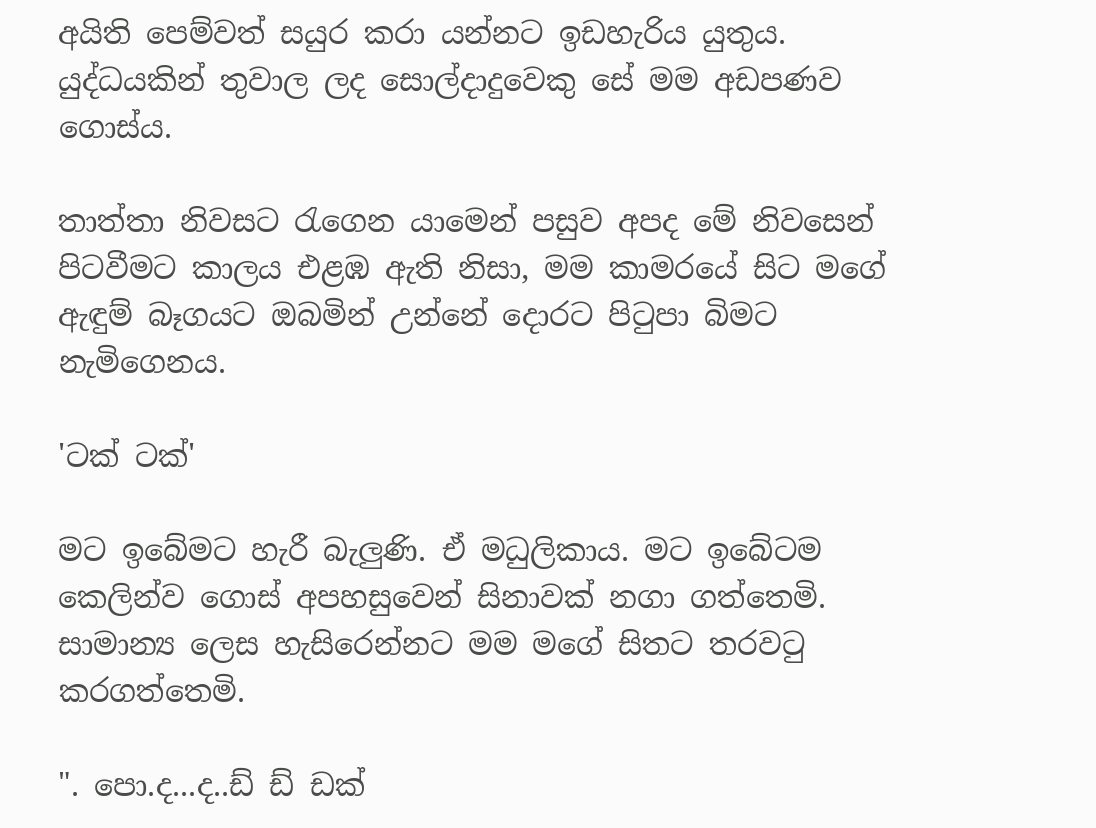අයිති පෙම්වත් සයුර කරා යන්නට ඉඩහැරිය යුතුය. යුද්ධයකින් තුවාල ලද සොල්දාදුවෙකු සේ මම අඩපණව ගොස්ය.

තාත්තා නිවසට රැගෙන යාමෙන් පසුව අපද මේ නිවසෙන් පිටවීමට කාලය එළඹ ඇති නිසා, මම කාමරයේ සිට මගේ ඇඳුම් බෑගයට ඔබමින් උන්නේ දොරට පිටුපා බිමට නැමිගෙනය.

'ටක් ටක්'

මට ඉබේමට හැරී බැලුණි. ඒ මධුලිකාය. මට ඉබේටම කෙලින්ව ගොස් අපහසුවෙන් සිනාවක් නගා ගත්තෙමි. සාමාන්‍ය ලෙස හැසිරෙන්නට මම මගේ සිතට තරවටු කරගත්තෙමි.

". පො.ද...ද..ඩ් ඩ් ඩක්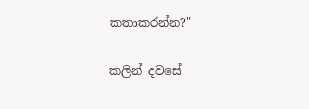කතාකරන්න?"

කලින් දවසේ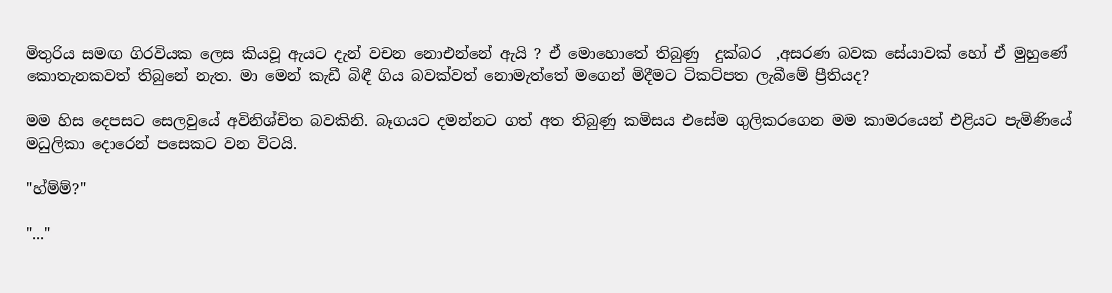මිතුරිය සමඟ ගිරවියක ලෙස කියවූ ඇයට දැන් වචන නොඑන්නේ ඇයි ? ඒ මොහොතේ තිබුණු  දුක්බර  ,අසරණ බවක සේයාවක් හෝ ඒ මුහුණේ කොතැනකවත් තිබුනේ නැත. මා මෙන් කැඩී බිඳී ගිය බවක්වත් නොමැත්තේ මගෙන් මිදීමට ටිකට්පත ලැබීමේ ප්‍රීතියද?

මම හිස දෙපසට සෙලවුයේ අවිනිශ්චිත බවකිනි. බෑගයට දමන්නට ගත් අත තිබුණු කමිසය එසේම ගුලිකරගෙන මම කාමරයෙන් එළියට පැමිණියේ මධුලිකා දොරෙන් පසෙකට වන විටයි.

"හ්ම්ම්?"

"..."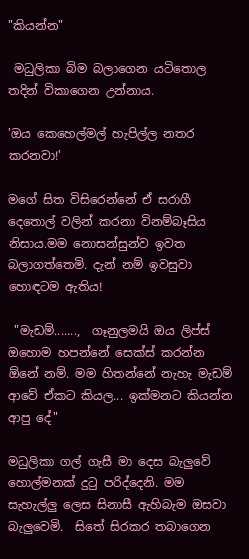"කියන්න"

 මධුලිකා බිම බලාගෙන යටිතොල තදින් විකාගෙන උන්නාය.

'ඔය කෙහෙල්මල් හැපිල්ල නතර කරනවා!'

මගේ සිත විසිරෙන්නේ ඒ සරාගී දෙතොල් වලින් කරනා විනම්බෑසිය නිසාය.මම නොසන්සුන්ව ඉවත බලාගත්තෙමි. දැන් නම් ඉවසුවා හොඳටම ඇතිය!

 "මැඩම්.......,  ගෑනුලමයි ඔය ලිප්ස් ඔහොම හපන්නේ සෙක්ස් කරන්න ඕනේ නම්. මම හිතන්නේ නැහැ මැඩම් ආවේ ඒකට කියල... ඉක්මනට කියන්න ආපු දේ"

මධුලිකා ගල් ගැසී මා දෙස බැලුවේ හොල්මනක් දුටු පරිද්දෙනි. මම සැහැල්ලු ලෙස සිනාසී ඇහිබැම ඔසවා බැලුවෙමි.  සිතේ සිරකර තබාගෙන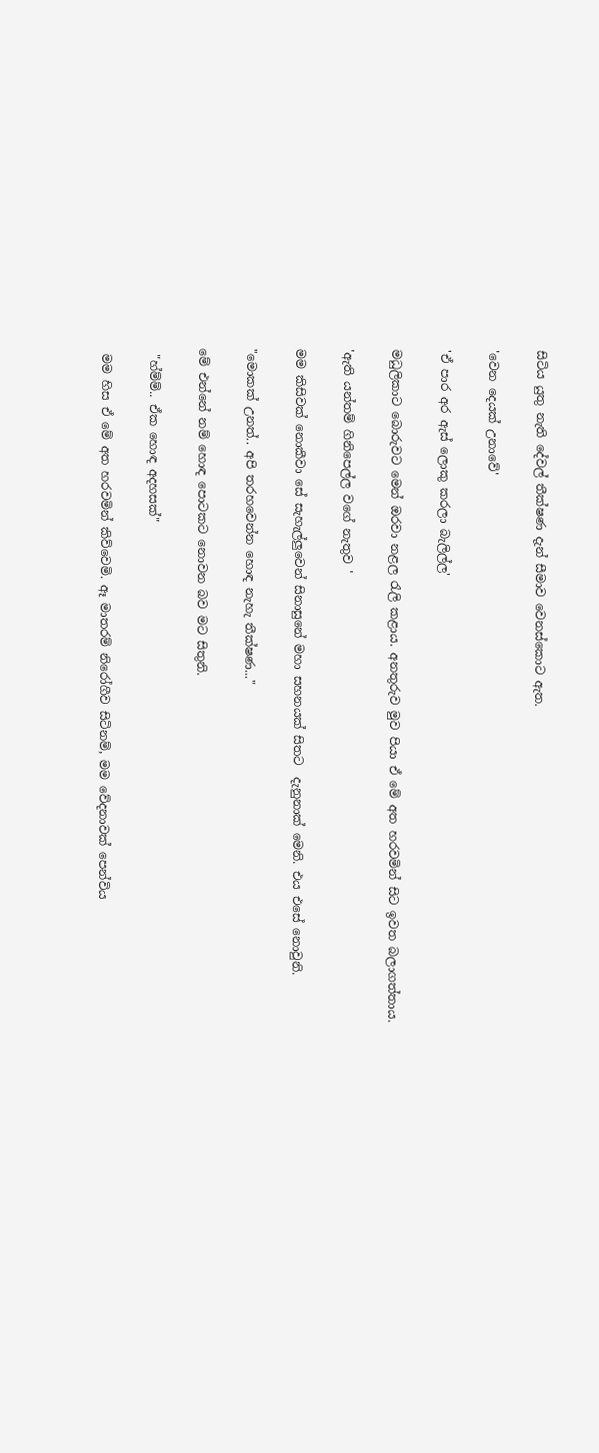සිටිය යුතු නැති දේවල් තීක්ෂණ දැන් සීමාව වෙනස්කොට ඇත.

'වෙන දෙයක් උනාවේ'

'ඒ පාර අර ඇස් ලොකු කරලා බැලිල්ල'

මධුලිකාට බොරුවට මෙන් ඔරවා නළල රැලි කළාය. අනතුරුව මුව පියා ඒ මේ අත හරවමින් සිට ඉවත බලාගත්තාය.

'ඇති යන්තම් ගිනිපෙල්ල වගේ නැතුව '

මම කිසිවක් නොකීවා සේ සැහැල්ලුවෙන් සිනාසුනේ මහා සහනයක් සිතට  දැනුනාක් මෙනි. එය එසේ නොවුනි.

"මොකක් උනත්.. අපි තරහවෙන්න හොඳ නැහැ තීක්ෂණ..."

මේ එන්නේ නම් හොඳ පොටකට නොවන බව මට සිතුනි.

 "හ්ම්ම්.. ඒක හොඳ අදහසක්"

 මම හිස ඒ මේ අත හරවමින් කිව්වෙමි. ඈ මාතරම් නිරෝගීව සිටිනම්, මම වේදනාවක් පෙන්විය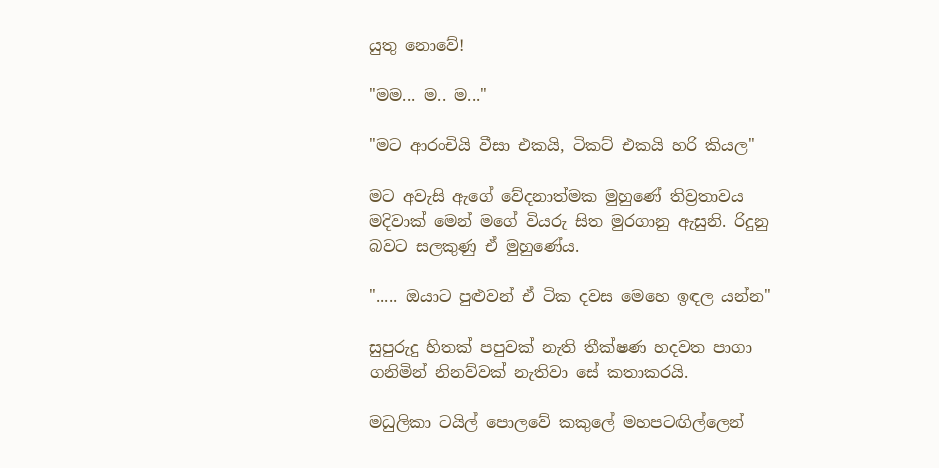යුතු නොවේ!

"මම... ම.. ම..."

"මට ආරංචියි වීසා එකයි, ටිකට් එකයි හරි කියල"

මට අවැසි ඇගේ වේදනාත්මක මුහුණේ තිව්‍රතාවය මදිවාක් මෙන් මගේ වියරු සිත මුරගානු ඇසුනි. රිදුනු බවට සලකුණු ඒ මුහුණේය.

"..... ඔයාට පුළුවන් ඒ ටික දවස මෙහෙ ඉඳල යන්න"

සුපුරුදු හිතක් පපුවක් නැති තීක්ෂණ හදවත පාගා ගනිමින් නිනව්වක් නැතිවා සේ කතාකරයි.

මධුලිකා ටයිල් පොලවේ කකුලේ මහපටඟිල්ලෙන්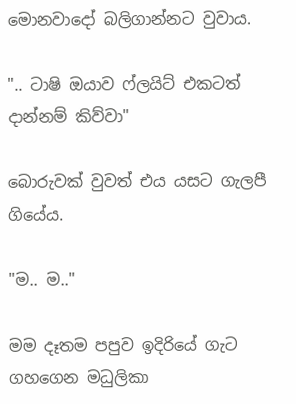මොනවාදෝ බලිගාන්නට වුවාය.

".. ටාෂි ඔයාව ෆ්ලයිට් එකටත් දාන්නම් කිව්වා"

බොරුවක් වුවත් එය යසට ගැලපී ගියේය.

"ම.. ම.."

මම දෑතම පපුව ඉදිරියේ ගැට ගහගෙන මධුලිකා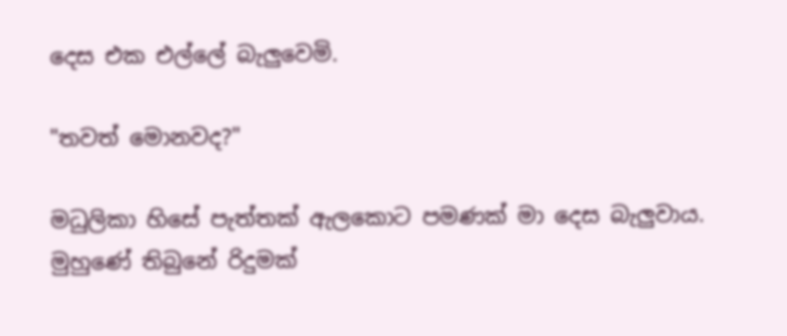දෙස එක එල්ලේ බැලුවෙමි.

"තවත් මොනවද?"

මධුලිකා හිසේ පැත්තක් ඇලකොට පමණක් මා දෙස බැලුවාය.  මුහුණේ තිබුනේ රිදුමක්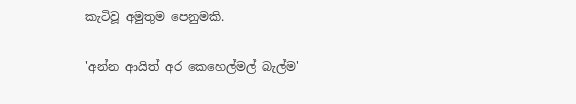කැටිවූ අමුතුම පෙනුමකි.

'අන්න ආයිත් අර කෙහෙල්මල් බැල්ම'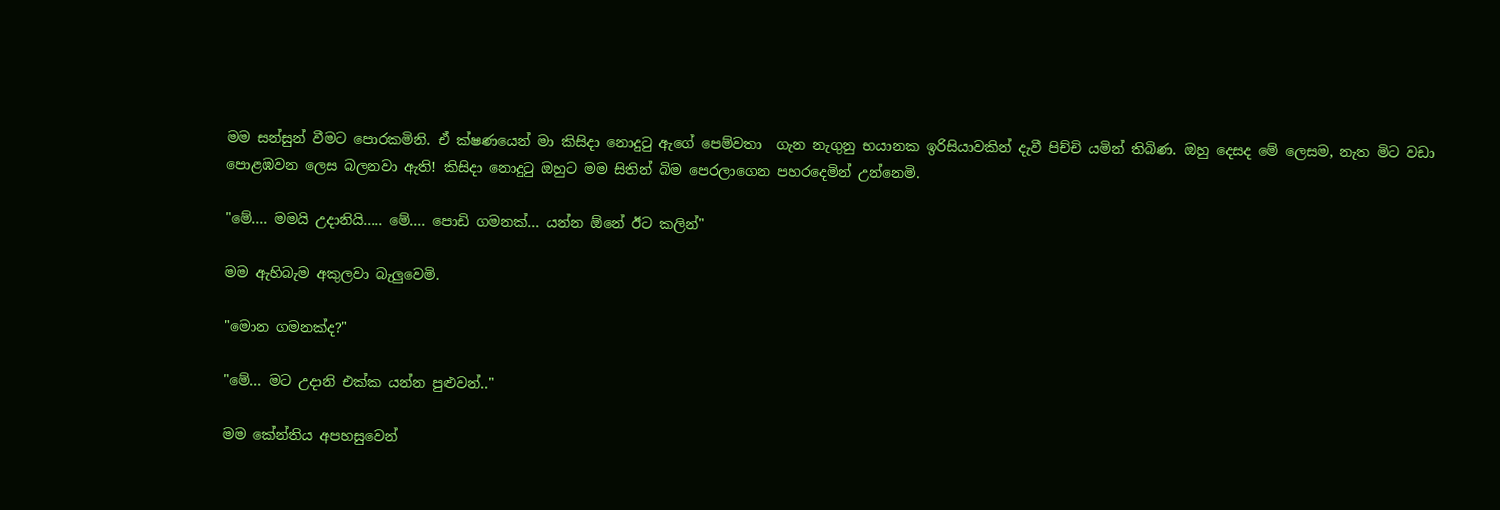මම සන්සුන් වීමට පොරකමිනි. ඒ ක්ෂණයෙන් මා කිසිදා නොදුටු ඇගේ පෙම්වතා  ගැන නැගුනු භයානක ඉරිසියාවකින් දැවී පිච්චි යමින් තිබිණ. ඔහු දෙසද මේ ලෙසම, නැත මිට වඩා පොළඹවන ලෙස බලනවා ඇති! කිසිදා නොදුටු ඔහුට මම සිතින් බිම පෙරලාගෙන පහරදෙමින් උන්නෙමි.

"මේ.... මමයි උදානියි..... මේ.... පොඩි ගමනක්... යන්න ඕනේ ඊට කලින්"

මම ඇහිබැම අකුලවා බැලුවෙමි.

"මොන ගමනක්ද?"

"මේ... මට උදානි එක්ක යන්න පුළුවන්.."

මම කේන්තිය අපහසුවෙන්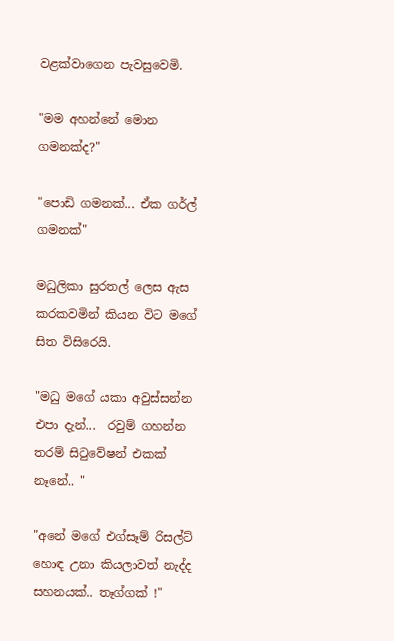වළක්වාගෙන පැවසුවෙමි.

"මම අහන්නේ මොන ගමනක්ද?"

"පොඩි ගමනක්... ඒක ගර්ල් ගමනක්"

මධුලිකා සුරතල් ලෙස ඇස කරකවමින් කියන විට මගේ සිත විසිරෙයි.

"මධු මගේ යකා අවුස්සන්න එපා දැන්...  රවුම් ගහන්න තරම් සිටුවේෂන් එකක් නෑනේ.. "

"අනේ මගේ එග්සෑම් රිසල්ට් හොඳ උනා කියලාවත් නැද්ද සහනයක්.. තෑග්ගක් !"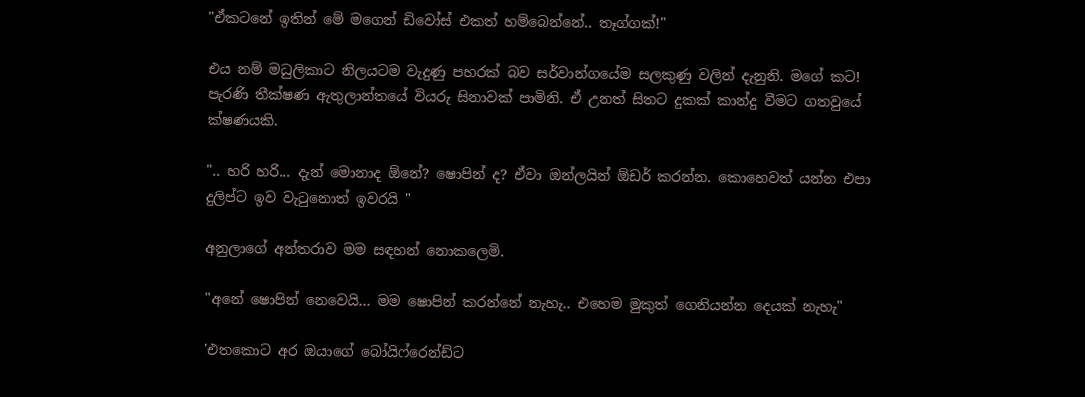"ඒකටනේ ඉතින් මේ මගෙන් ඩිවෝස් එකත් හම්බෙන්නේ.. තෑග්ගක්!"

එය නම් මධුලිකාට නිලයටම වැදුණු පහරක් බව සර්වාන්ගයේම සලකුණු වලින් දැනුනි. මගේ කට! පැරණි තීක්ෂණ ඇතුලාන්තයේ වියරු සිනාවක් පාමිනි. ඒ උනත් සිතට දුකක් කාන්දු වීමට ගතවුයේ ක්ෂණයකි.

".. හරි හරි... දැන් මොනාද ඕනේ? ෂොපින් ද? ඒවා ඔන්ලයින් ඕඩර් කරන්න. කොහෙවත් යන්න එපා දුලිප්ට ඉව වැටුනොත් ඉවරයි "

අනුලාගේ අන්තරාව මම සඳහන් නොකලෙමි.

"අනේ ෂොපින් නෙවෙයි... මම ෂොපින් කරන්නේ නැහැ.. එහෙම මුකුත් ගෙනියන්න දෙයක් නැහැ"

'එතකොට අර ඔයාගේ බෝයිෆ්රෙන්ඩ්ට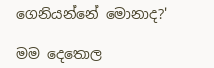ගෙනියන්නේ මොනාද?'

මම දෙතොල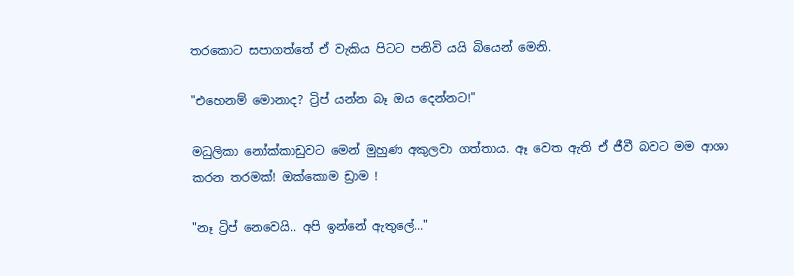තරකොට සපාගත්තේ ඒ වැකිය පිටට පනිවි යයි බියෙන් මෙනි.

"එහෙනම් මොනාද? ට්‍රිප් යන්න බෑ ඔය දෙන්නට!"

මධුලිකා නෝක්කාඩුවට මෙන් මුහුණ අකුලවා ගත්තාය. ඈ වෙත ඇති ඒ ජීවී බවට මම ආශා කරන තරමක්! ඔක්කොම ඩ්‍රාම !

"නෑ ට්‍රිප් නෙවෙයි.. අපි ඉන්නේ ඇතුලේ..."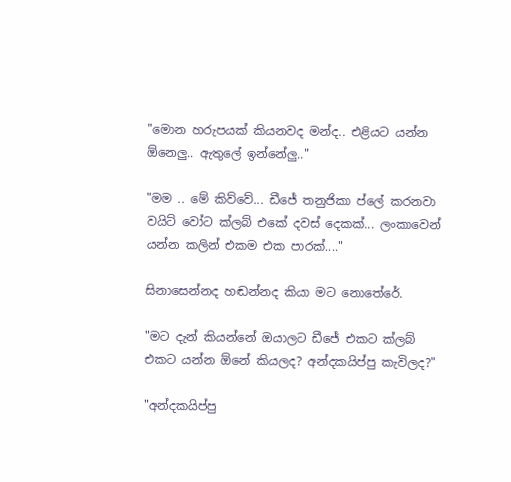"මොන හරුපයක් කියනවද මන්ද.. එළියට යන්න ඕනෙලු.. ඇතුලේ ඉන්නේලු.."

"මම .. මේ කිව්වේ... ඩීජේ තනුජිකා ප්ලේ කරනවා වයිට් වෝට ක්ලබ් එකේ දවස් දෙකක්... ලංකාවෙන් යන්න කලින් එකම එක පාරක්...."

සිනාසෙන්නද හඬන්නද කියා මට නොතේරේ.

"මට දැන් කියන්නේ ඔයාලට ඩීජේ එකට ක්ලබ් එකට යන්න ඕනේ කියලද? අන්දකයිප්පු කැවිලද?"

"අන්දකයිප්පු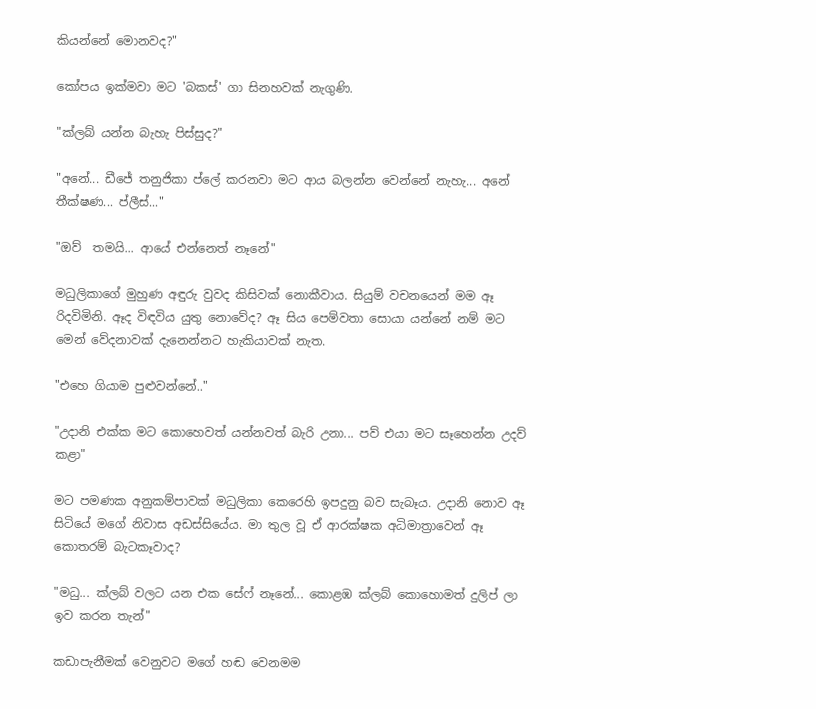කියන්නේ මොනවද?"

කෝපය ඉක්මවා මට 'බකස්' ගා සිනහවක් නැගුණි.

"ක්ලබ් යන්න බැහැ පිස්සුද?"

"අනේ... ඩීජේ තනුජිකා ප්ලේ කරනවා මට ආය බලන්න වෙන්නේ නැහැ... අනේ තීක්ෂණ... ප්ලීස්..."

"ඔව්  තමයි... ආයේ එන්නෙත් නෑනේ"

මධුලිකාගේ මුහුණ අඳුරු වුවද කිසිවක් නොකීවාය. සියුම් වචනයෙන් මම ඈ රිදවිමිනි. ඈද විඳවිය යුතු නොවේද? ඈ සිය පෙම්වතා සොයා යන්නේ නම් මට මෙන් වේදනාවක් දැනෙන්නට හැකියාවක් නැත.

"එහෙ ගියාම පුළුවන්නේ.."

"උදානි එක්ක මට කොහෙවත් යන්නවත් බැරි උනා... පව් එයා මට සෑහෙන්න උදව් කළා"

මට පමණක අනුකම්පාවක් මධුලිකා කෙරෙහි ඉපදුනු බව සැබෑය. උදානි නොව ඈ සිටියේ මගේ නිවාස අඩස්සියේය. මා තුල වූ ඒ ආරක්ෂක අධිමාත්‍රාවෙන් ඈ කොතරම් බැටකෑවාද?

"මධු... ක්ලබ් වලට යන එක සේෆ් නෑනේ... කොළඹ ක්ලබ් කොහොමත් දුලිප් ලා ඉව කරන තැන්"

කඩාපැනීමක් වෙනුවට මගේ හඬ වෙනමම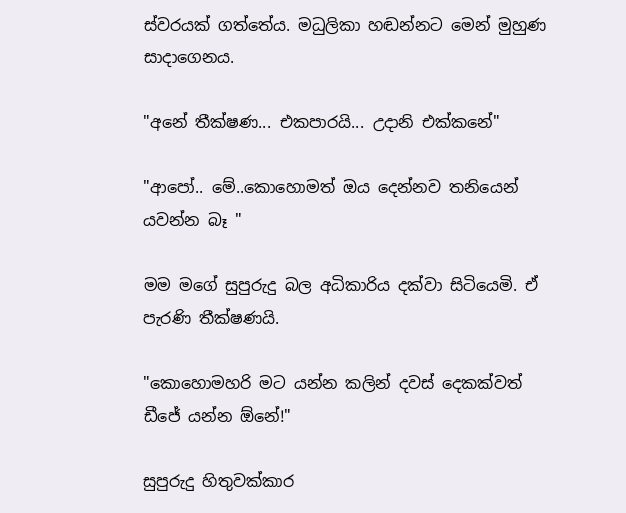ස්වරයක් ගත්තේය. මධුලිකා හඬන්නට මෙන් මුහුණ සාදාගෙනය.

"අනේ තීක්ෂණ... එකපාරයි... උදානි එක්කනේ"

"ආපෝ.. මේ..කොහොමත් ඔය දෙන්නව තනියෙන් යවන්න බෑ "

මම මගේ සුපුරුදු බල අධිකාරිය දක්වා සිටියෙමි. ඒ පැරණි තීක්ෂණයි.

"කොහොමහරි මට යන්න කලින් දවස් දෙකක්වත් ඩීජේ යන්න ඕනේ!"

සුපුරුදු හිතුවක්කාර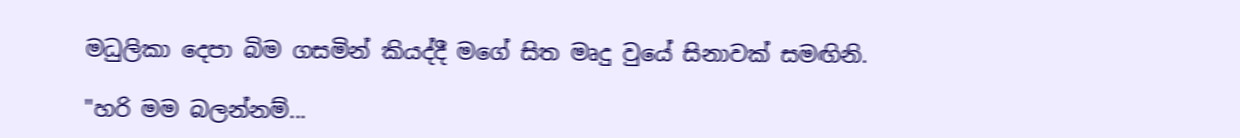මධුලිකා දෙපා බිම ගසමින් කියද්දී මගේ සිත මෘදු වුයේ සිනාවක් සමඟිනි.

"හරි මම බලන්නම්...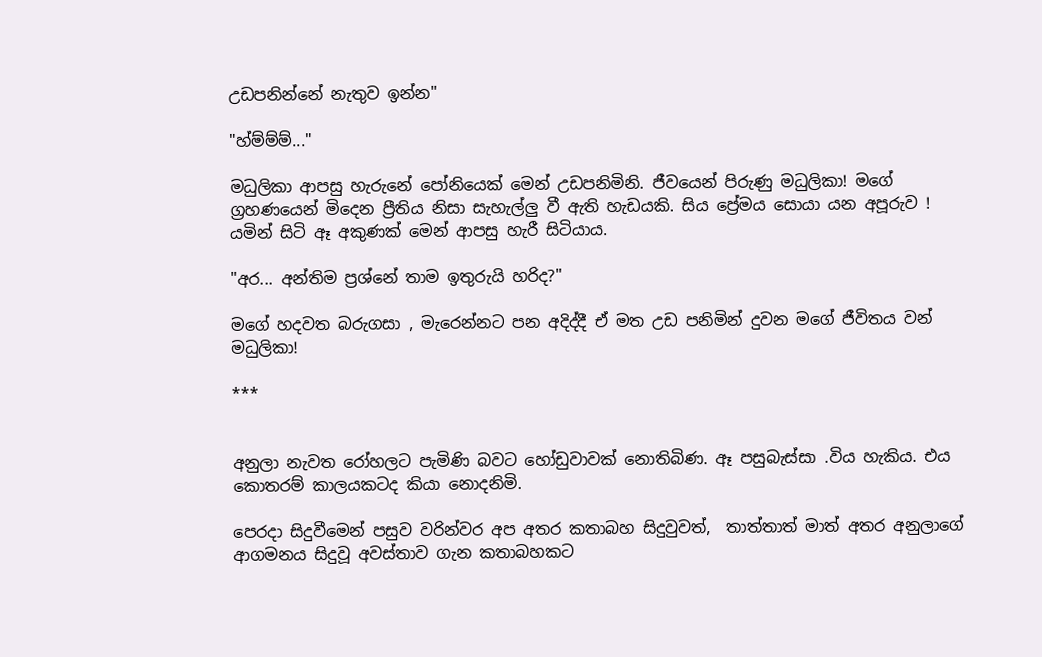උඩපනින්නේ නැතුව ඉන්න"

"හ්ම්ම්ම්..."

මධුලිකා ආපසු හැරුනේ පෝනියෙක් මෙන් උඩපනිමිනි. ජීවයෙන් පිරුණු මධුලිකා! මගේ ග්‍රහණයෙන් මිදෙන ප්‍රීතිය නිසා සැහැල්ලු වී ඇති හැඩයකි. සිය ප්‍රේමය සොයා යන අපූරුව ! යමින් සිටි ඈ අකුණක් මෙන් ආපසු හැරී සිටියාය.

"අර... අන්තිම ප්‍රශ්නේ තාම ඉතුරුයි හරිද?"

මගේ හදවත බරුගසා , මැරෙන්නට පන අදිද්දී ඒ මත උඩ පනිමින් දුවන මගේ ජීවිතය වන් මධුලිකා!

***


අනුලා නැවත රෝහලට පැමිණි බවට හෝඩුවාවක් නොතිබිණ. ඈ පසුබැස්සා .විය හැකිය. එය කොතරම් කාලයකටද කියා නොදනිමි.

පෙරදා සිදුවීමෙන් පසුව වරින්වර අප අතර කතාබහ සිදුවුවත්,  තාත්තාත් මාත් අතර අනුලාගේ ආගමනය සිදුවූ අවස්තාව ගැන කතාබහකට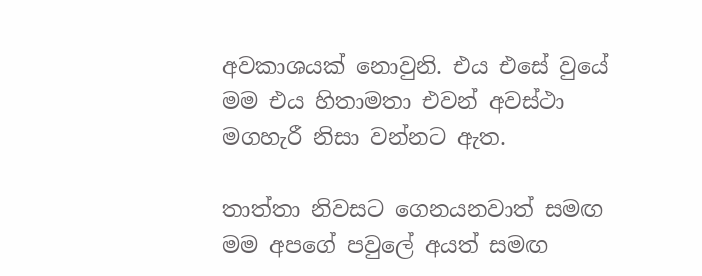අවකාශයක් නොවුනි. එය එසේ වුයේ මම එය හිතාමතා එවන් අවස්ථා මගහැරී නිසා වන්නට ඇත.

තාත්තා නිවසට ගෙනයනවාත් සමඟ මම අපගේ පවුලේ අයත් සමඟ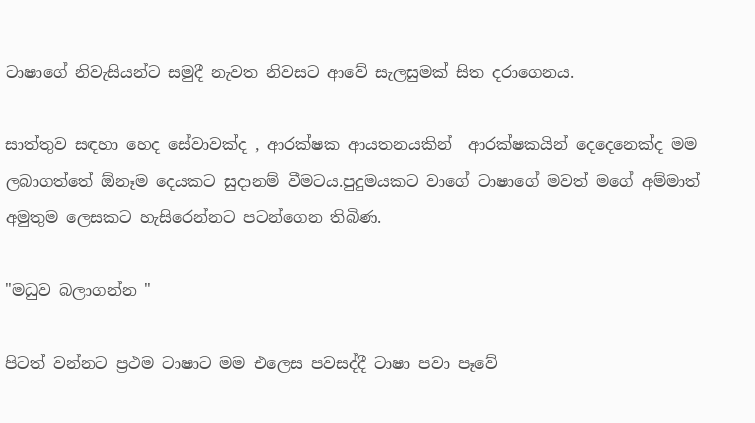ටාෂාගේ නිවැසියන්ට සමුදී නැවත නිවසට ආවේ සැලසුමක් සිත දරාගෙනය.

සාත්තුව සඳහා හෙද සේවාවක්ද , ආරක්ෂක ආයතනයකින්  ආරක්ෂකයින් දෙදෙනෙක්ද මම ලබාගත්තේ ඕනෑම දෙයකට සුදානම් වීමටය.පුදුමයකට වාගේ ටාෂාගේ මවත් මගේ අම්මාත් අමුතුම ලෙසකට හැසිරෙන්නට පටන්ගෙන තිබිණ.

"මධුව බලාගන්න "

පිටත් වන්නට ප්‍රථම ටාෂාට මම එලෙස පවසද්දී ටාෂා පවා පෑවේ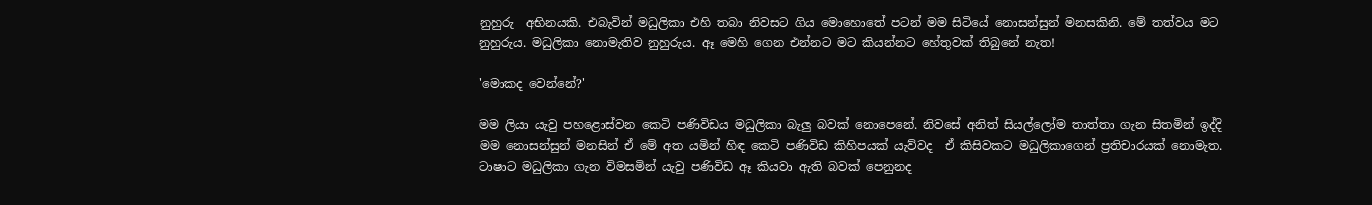නුහුරු  අභිනයකි. එබැවින් මධුලිකා එහි තබා නිවසට ගිය මොහොතේ පටන් මම සිටියේ නොසන්සුන් මනසකිනි. මේ තත්වය මට නුහුරුය. මධුලිකා නොමැතිව නුහුරුය. ඈ මෙහි ගෙන එන්නට මට කියන්නට හේතුවක් තිබුනේ නැත!

'මොකද වෙන්නේ?'

මම ලියා යැවු පහළොස්වන කෙටි පණිවිඩය මධුලිකා බැලු බවක් නොපෙනේ. නිවසේ අනිත් සියල්ලෝම තාත්තා ගැන සිතමින් ඉද්දි මම නොසන්සුන් මනසින් ඒ මේ අත යමින් හිඳ කෙටි පණිවිඩ කිහිපයක් යැව්වද  ඒ කිසිවකට මධුලිකාගෙන් ප්‍රතිචාරයක් නොමැත. ටාෂාට මධුලිකා ගැන විමසමින් යැවු පණිවිඩ ඈ කියවා ඇති බවක් පෙනුනද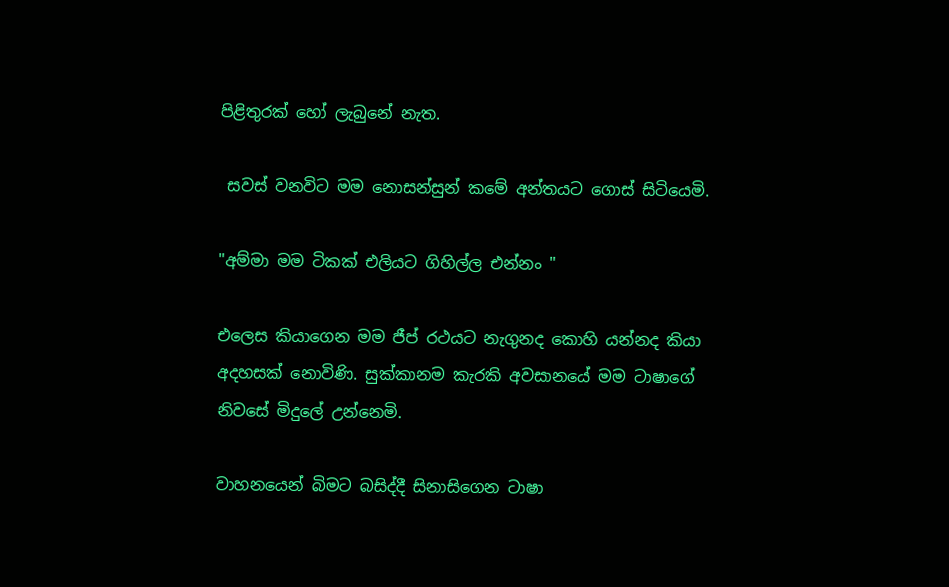පිළිතුරක් හෝ ලැබුනේ නැත.

 සවස් වනවිට මම නොසන්සුන් කමේ අන්තයට ගොස් සිටියෙමි.

"අම්මා මම ටිකක් එලියට ගිහිල්ල එන්නං "

එලෙස කියාගෙන මම ජීප් රථයට නැගුනද කොහි යන්නද කියා අදහසක් නොවිණි. සුක්කානම කැරකි අවසානයේ මම ටාෂාගේ නිවසේ මිදුලේ උන්නෙමි.

වාහනයෙන් බිමට බසිද්දී සිනාසිගෙන ටාෂා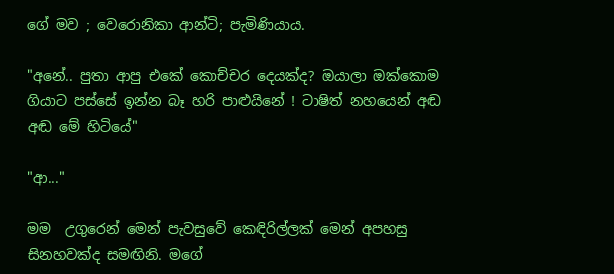ගේ මව ; වෙරොනිකා ආන්ටි; පැමිණියාය.

"අනේ.. පුතා ආපු එකේ කොච්චර දෙයක්ද? ඔයාලා ඔක්කොම ගියාට පස්සේ ඉන්න බෑ හරි පාළුයිනේ ! ටාෂිත් නහයෙන් අඬ අඬ මේ හිටියේ"

"ආ..."

මම  උගුරෙන් මෙන් පැවසුවේ කෙඳිරිල්ලක් මෙන් අපහසු සිනහවක්ද සමඟිනි. මගේ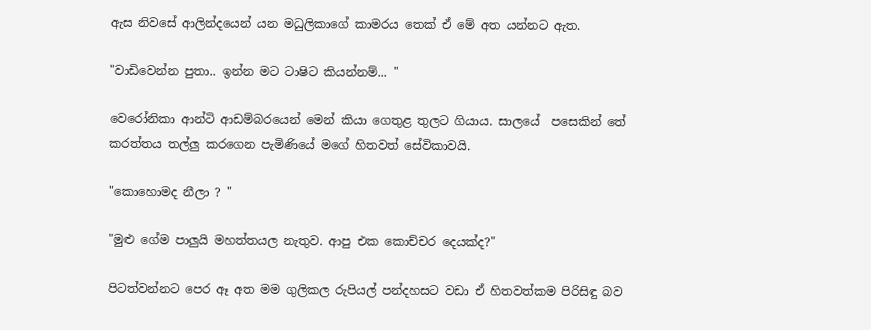ඇස නිවසේ ආලින්දයෙන් යන මධුලිකාගේ කාමරය තෙක් ඒ මේ අත යන්නට ඇත.

"වාඩිවෙන්න පුතා.. ඉන්න මට ටාෂිට කියන්නම්... "

වෙරෝනිකා ආන්ටි ආඩම්බරයෙන් මෙන් කියා ගෙතුළ තුලට ගියාය. සාලයේ  පසෙකින් තේ කරත්තය තල්ලු කරගෙන පැමිණියේ මගේ හිතවත් සේවිකාවයි.

"කොහොමද නීලා ? "

"මුළු ගේම පාලුයි මහත්තයල නැතුව. ආපු එක කොච්චර දෙයක්ද?"

පිටත්වන්නට පෙර ඈ අත මම ගුලිකල රුපියල් පන්දහසට වඩා ඒ හිතවත්කම පිරිසිඳු බව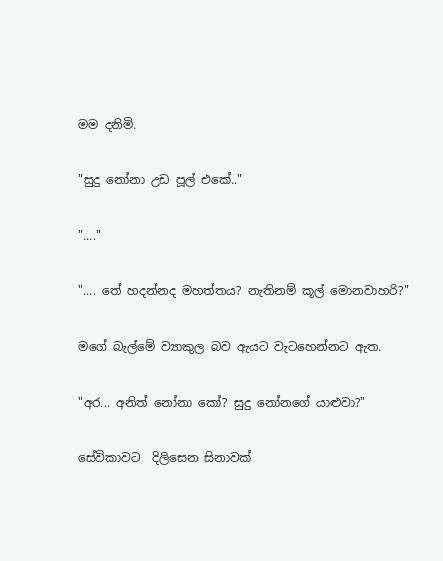මම දනිමි.

"සුදු නෝනා උඩ පූල් එකේ.."

"...."

".... තේ හදන්නද මහත්තය? නැතිනම් කූල් මොනවාහරි?"

මගේ බැල්මේ ව්‍යාකුල බව ඇයට වැටහෙන්නට ඇත.

"අර... අනිත් නෝනා කෝ? සුදු නෝනගේ යාළුවා?"

සේවිකාවට  දිලිසෙන සිනාවක්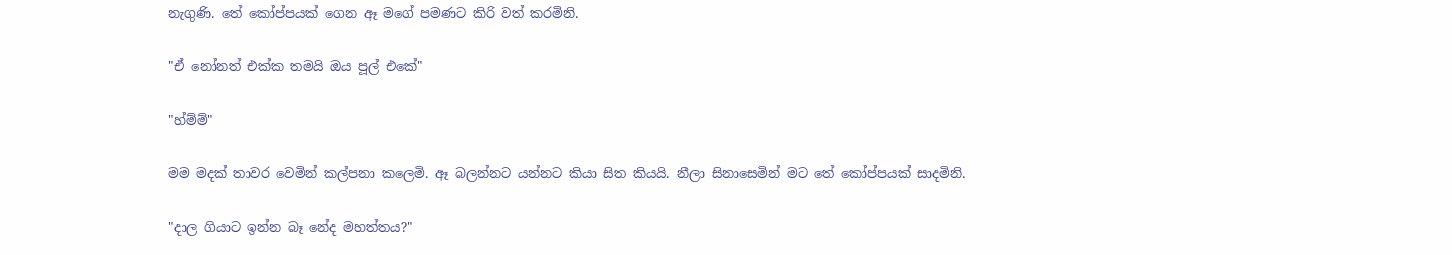නැගුණි. තේ කෝප්පයක් ගෙන ඈ මගේ පමණට කිරි වත් කරමිනි.

"ඒ නෝනත් එක්ක තමයි ඔය පූල් එකේ"

"හ්ම්ම්"

මම මදක් තාවර වෙමින් කල්පනා කලෙමි. ඈ බලන්නට යන්නට කියා සිත කියයි. නීලා සිනාසෙමින් මට තේ කෝප්පයක් සාදමිනි.

"දාල ගියාට ඉන්න බෑ නේද මහත්තය?"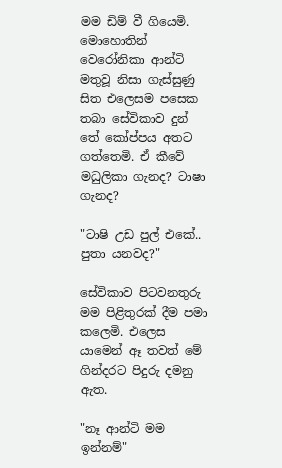මම ඩිම් වී ගියෙමි. මොහොතින් වෙරෝනිකා ආන්ටි මතුවූ නිසා ගැස්සුණු සිත එලෙසම පසෙක තබා සේවිකාව දුන් තේ කෝප්පය අතට ගත්තෙමි. ඒ කීවේ මධුලිකා ගැනද? ටාෂා ගැනද?

"ටාෂි උඩ පුල් එකේ.. පුතා යනවද?"

සේවිකාව පිටවනතුරු මම පිළිතුරක් දීම පමා කලෙමි. එලෙස යාමෙන් ඈ තවත් මේ ගින්දරට පිදුරු දමනු ඇත.

"නෑ ආන්ටි මම ඉන්නම්"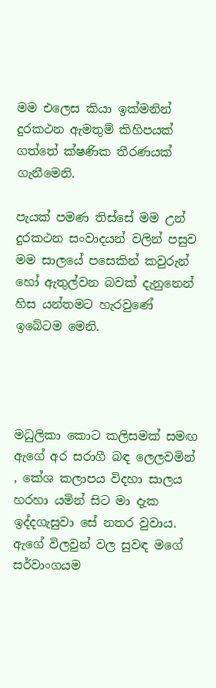මම එලෙස කියා ඉක්මනින් දුරකථන ඇමතුම් කිහිපයක් ගත්තේ ක්ෂණික තීරණයක් ගැනීමෙනි.

පැයක් පමණ තිස්සේ මම උන් දුරකථන සංවාදයන් වලින් පසුව මම සාලයේ පසෙකින් කවුරුන් හෝ ඇතුල්වන බවක් දැනුනෙන් හිස යන්තමට හැරවුණේ ඉබේටම මෙනි.




මධුලිකා කොට කලිසමක් සමඟ ඇගේ අර සරාගී බඳ ලෙලවමින් , කේශ කලාපය විදහා සාලය හරහා යමින් සිට මා දැක ඉද්දගැසුවා සේ නතර වුවාය. ඇගේ විලවුන් වල සුවඳ මගේ සර්වාංගයම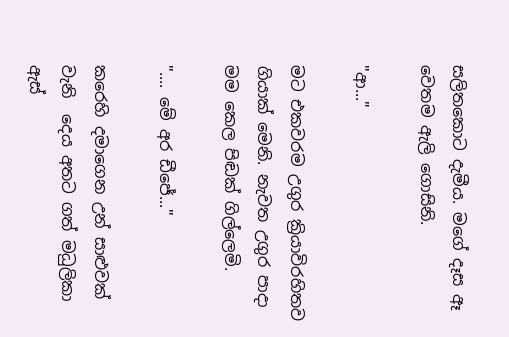සලිතකොට දැමීය. මගේ දෑස ඈ වෙතම ඇලි ගොසිනි.

"ආ..."

මට එකවරම උගුර ක්‍රියාවිරහිතව ගියාක් මෙනි. නැවත උගුර පාදා මම කෙල පිඬක් ගිල්ලෙමි.

".... මේ අර ඩීජේ..."

කරෙහි දමාගෙන උන් සාළුවක් වැනි  දෙය අතට ගත් මධුලිකා ඇස්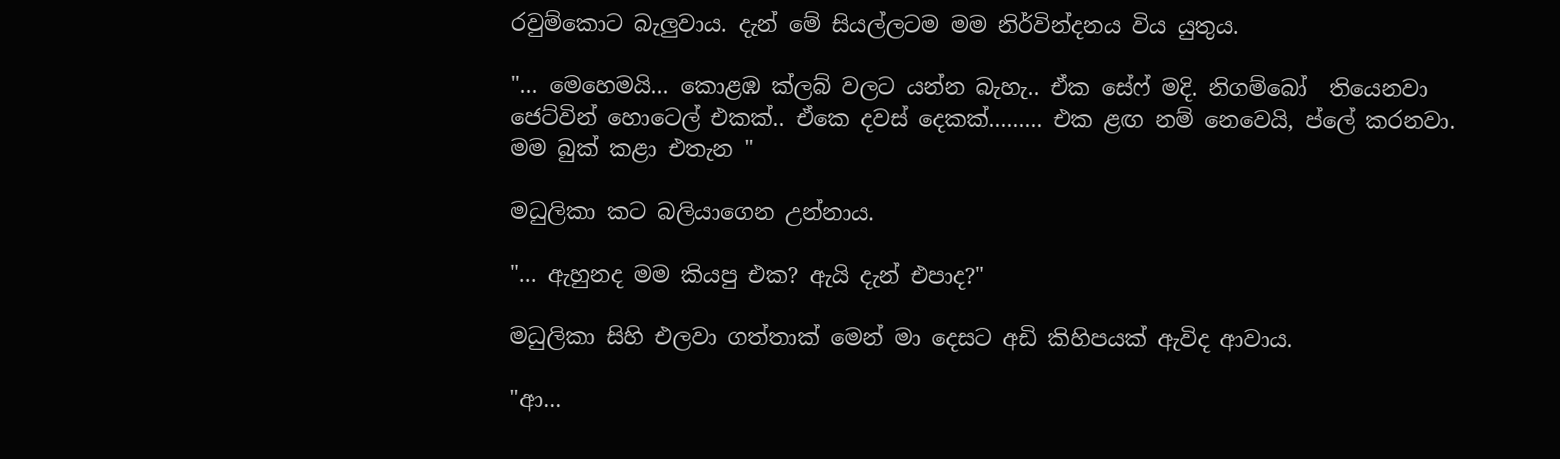රවුම්කොට බැලුවාය. දැන් මේ සියල්ලටම මම නිර්වින්දනය විය යුතුය.

"... මෙහෙමයි... කොළඹ ක්ලබ් වලට යන්න බැහැ.. ඒක සේෆ් මදි. නිගම්බෝ  තියෙනවා ජෙට්වින් හොටෙල් එකක්.. ඒකෙ දවස් දෙකක්......... එක ළඟ නම් නෙවෙයි, ප්ලේ කරනවා. මම බුක් කළා එතැන "

මධුලිකා කට බලියාගෙන උන්නාය.

"... ඇහුනද මම කියපු එක? ඇයි දැන් එපාද?"

මධුලිකා සිහි එලවා ගත්තාක් මෙන් මා දෙසට අඩි කිහිපයක් ඇවිද ආවාය.

"ආ...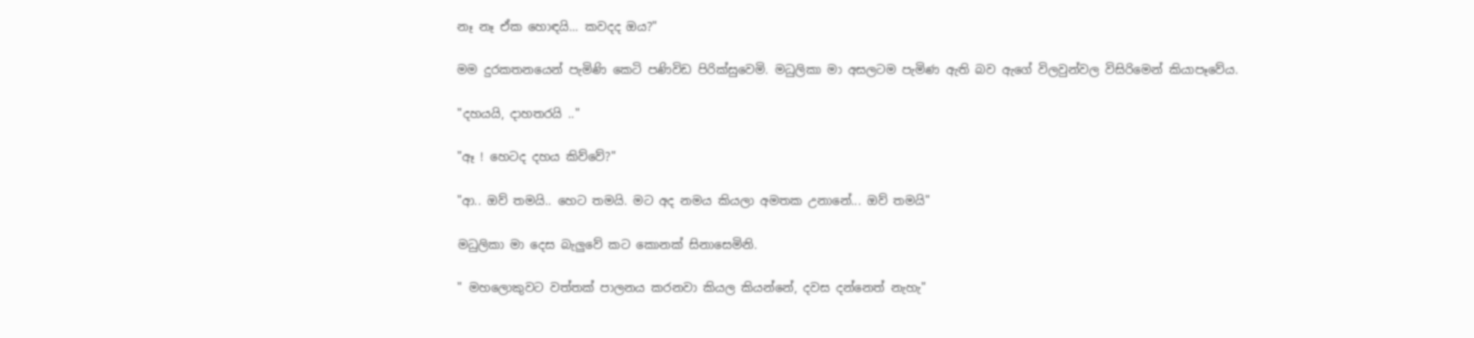නෑ නෑ ඒක හොඳයි... කවදද ඔය?"

මම දුරකතනයෙන් පැමිණි කෙටි පණිවිඩ පිරික්සුවෙමි. මධුලිකා මා අසලටම පැමිණ ඇති බව ඇගේ විලවුන්වල විසිරිමෙන් කියාපෑවේය.

"දහයයි, දාහතරයි .."

"ඈ ! හෙටද දහය කිව්වේ?"

"ආ.. ඔව් තමයි.. හෙට තමයි. මට අද නමය කියලා අමතක උනානේ... ඔව් තමයි"

මධුලිකා මා දෙස බැලුවේ කට කොනක් සිනාසෙමිනි.

" මහලොකුවට වත්තක් පාලනය කරනවා කියල කියන්නේ, දවස දන්නෙත් නැහැ"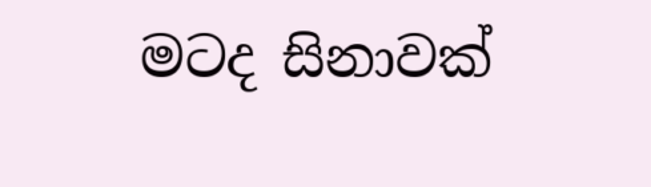මටද සිනාවක්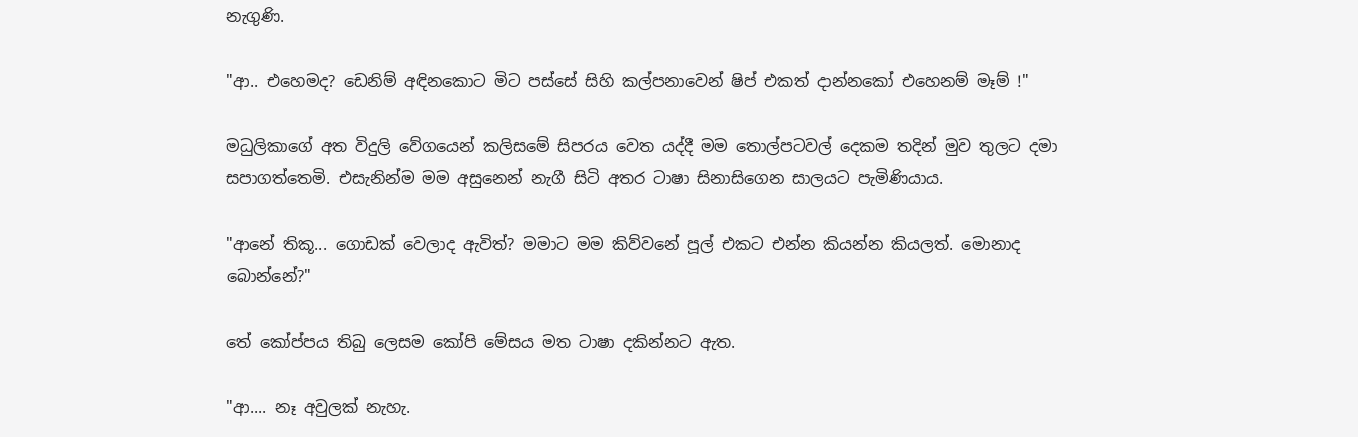නැගුණි.

"ආ.. එහෙමද? ඩෙනිම් අඳිනකොට මිට පස්සේ සිහි කල්පනාවෙන් ෂිප් එකත් දාන්නකෝ එහෙනම් මෑම් !"

මධුලිකාගේ අත විදුලි වේගයෙන් කලිසමේ සිපරය වෙත යද්දී මම තොල්පටවල් දෙකම තදින් මුව තුලට දමා සපාගත්තෙමි. එසැනින්ම මම අසුනෙන් නැගී සිටි අතර ටාෂා සිනාසිගෙන සාලයට පැමිණියාය.

"ආනේ තිකූ... ගොඩක් වෙලාද ඇවිත්? මමාට මම කිව්වනේ පූල් එකට එන්න කියන්න කියලත්. මොනාද බොන්නේ?"

තේ කෝප්පය තිබු ලෙසම කෝපි මේසය මත ටාෂා දකින්නට ඇත.

"ආ.... නෑ අවුලක් නැහැ.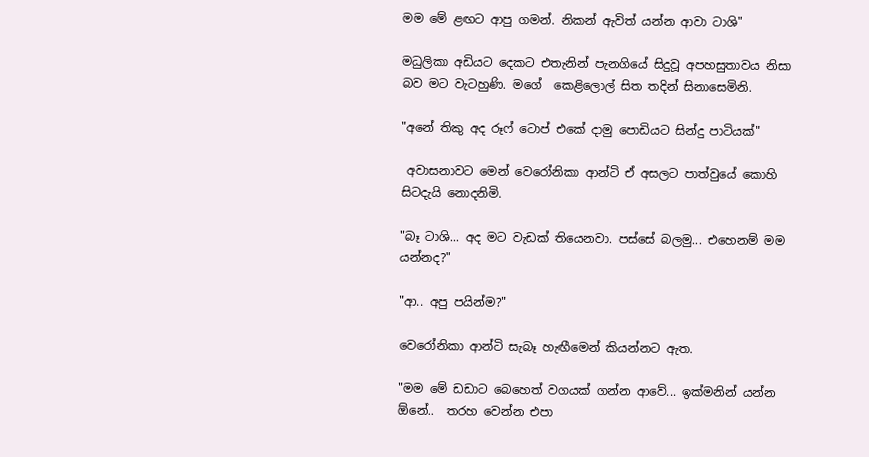මම මේ ළඟට ආපු ගමන්. නිකන් ඇවිත් යන්න ආවා ටාශි"

මධුලිකා අඩියට දෙකට එතැනින් පැනගියේ සිදුවූ අපහසුතාවය නිසා බව මට වැටහුණි. මගේ  කෙළිලොල් සිත තදින් සිනාසෙමිනි.

"අනේ තිකු අද රූෆ් ටොප් එකේ දාමු පොඩියට සින්දු පාටියක්"

 අවාසනාවට මෙන් වෙරෝනිකා ආන්ටි ඒ අසලට පාත්වුයේ කොහි සිටදැයි නොදනිමි.

"බෑ ටාශි... අද මට වැඩක් තියෙනවා. පස්සේ බලමු... එහෙනම් මම යන්නද?"

"ආ.. අපු පයින්ම?"

වෙරෝනිකා ආන්ටි සැබෑ හැඟීමෙන් කියන්නට ඇත.

"මම මේ ඩඩාට බෙහෙත් වගයක් ගන්න ආවේ... ඉක්මනින් යන්න ඕනේ..  තරහ වෙන්න එපා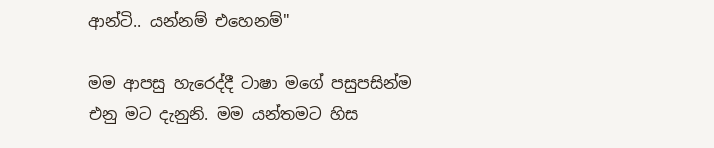ආන්ටි.. යන්නම් එහෙනම්"

මම ආපසු හැරෙද්දී ටාෂා මගේ පසුපසින්ම එනු මට දැනුනි. මම යන්තමට හිස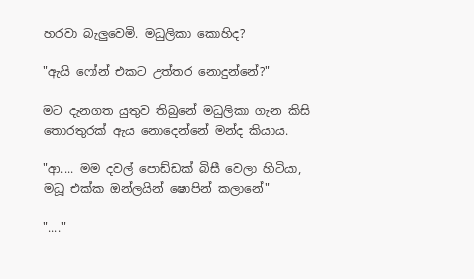හරවා බැලුවෙමි. මධුලිකා කොහිද?

"ඇයි ෆෝන් එකට උත්තර නොදුන්නේ?"

මට දැනගත යුතුව තිබුනේ මධුලිකා ගැන කිසි තොරතුරක් ඇය නොදෙන්නේ මන්ද කියාය.

"ආ.... මම දවල් පොඩ්ඩක් බිසී වෙලා හිටියා, මධූ එක්ක ඔන්ලයින් ෂොපින් කලානේ"

"...."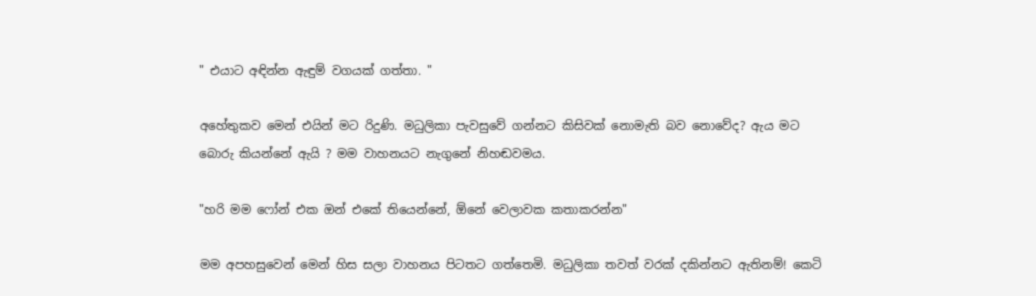" එයාට අඳින්න ඇඳුම් වගයක් ගත්තා. "

අහේතුකව මෙන් එයින් මට රිදුණි. මධුලිකා පැවසුවේ ගන්නට කිසිවක් නොමැති බව නොවේද? ඇය මට බොරු කියන්නේ ඇයි ? මම වාහනයට නැගුනේ නිහඬවමය.

"හරි මම ෆෝන් එක ඔන් එකේ තියෙන්නේ, ඕනේ වෙලාවක කතාකරන්න"

මම අපහසුවෙන් මෙන් හිස සලා වාහනය පිටතට ගත්තෙමි. මධුලිකා තවත් වරක් දකින්නට ඇතිනම්! කෙටි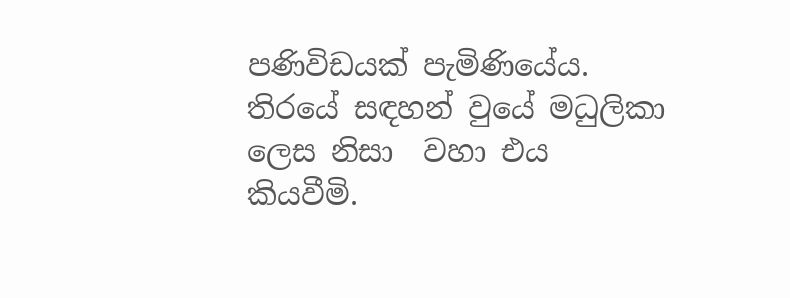පණිවිඩයක් පැමිණියේය. තිරයේ සඳහන් වුයේ මධුලිකා ලෙස නිසා  වහා එය කියවීමි.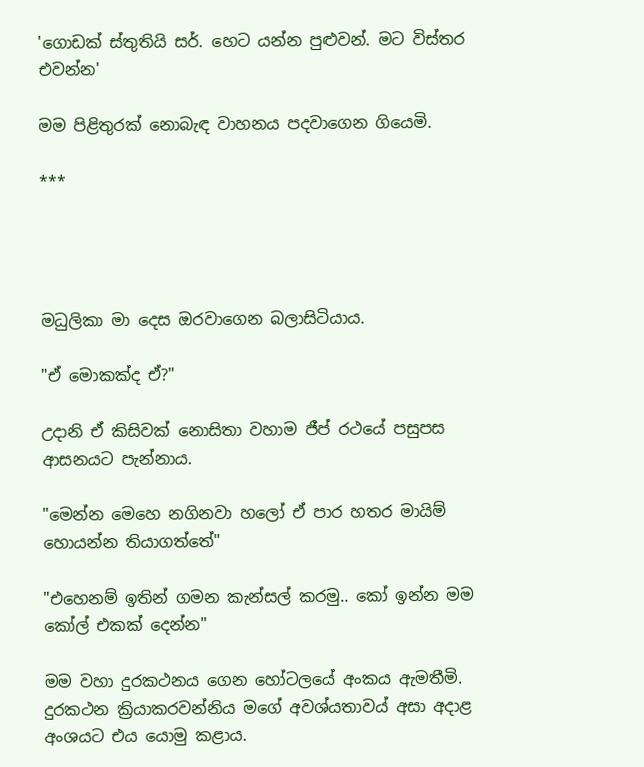'ගොඩක් ස්තුතියි සර්. හෙට යන්න පුළුවන්. මට විස්තර එවන්න'

මම පිළිතුරක් නොබැඳ වාහනය පදවාගෙන ගියෙමි.

***




මධුලිකා මා දෙස ඔරවාගෙන බලාසිටියාය.

"ඒ මොකක්ද ඒ?"

උදානි ඒ කිසිවක් නොසිතා වහාම ජීප් රථයේ පසුපස ආසනයට පැන්නාය.

"මෙන්න මෙහෙ නගිනවා හලෝ ඒ පාර හතර මායිම් හොයන්න තියාගත්තේ"

"එහෙනම් ඉතින් ගමන කැන්සල් කරමු.. කෝ ඉන්න මම කෝල් එකක් දෙන්න"

මම වහා දුරකථනය ගෙන හෝටලයේ අංකය ඇමතීමි. දුරකථන ක්‍රියාකරවන්නිය මගේ අවශ්යතාවය් අසා අදාළ අංශයට එය යොමු කළාය.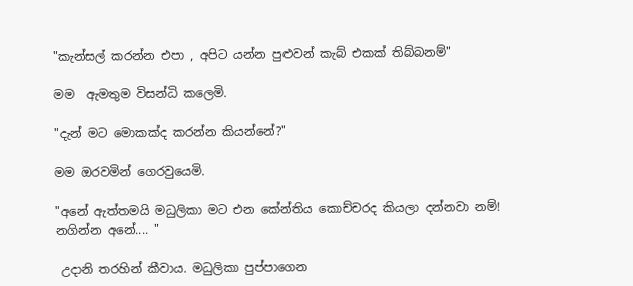"කැන්සල් කරන්න එපා , අපිට යන්න පුළුවන් කැබ් එකක් තිබ්බනම්"

මම  ඇමතුම විසන්ධි කලෙමි.

"දැන් මට මොකක්ද කරන්න කියන්නේ?"

මම ඔරවමින් ගෙරවුයෙමි.

"අනේ ඇත්තමයි මධුලිකා මට එන කේන්තිය කොච්චරද කියලා දන්නවා නම්! නගින්න අනේ.... "

 උදානි තරහින් කීවාය. මධුලිකා පුප්පාගෙන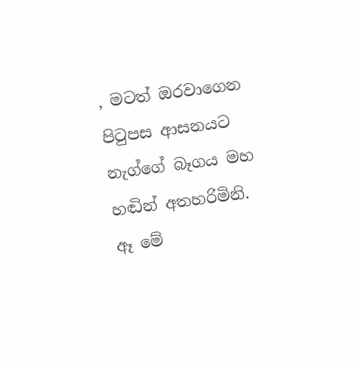, මටත් ඔරවාගෙන පිටුපස ආසනයට නැග්ගේ බෑගය මහ හඬින් අතහරිමිනි. ඈ මේ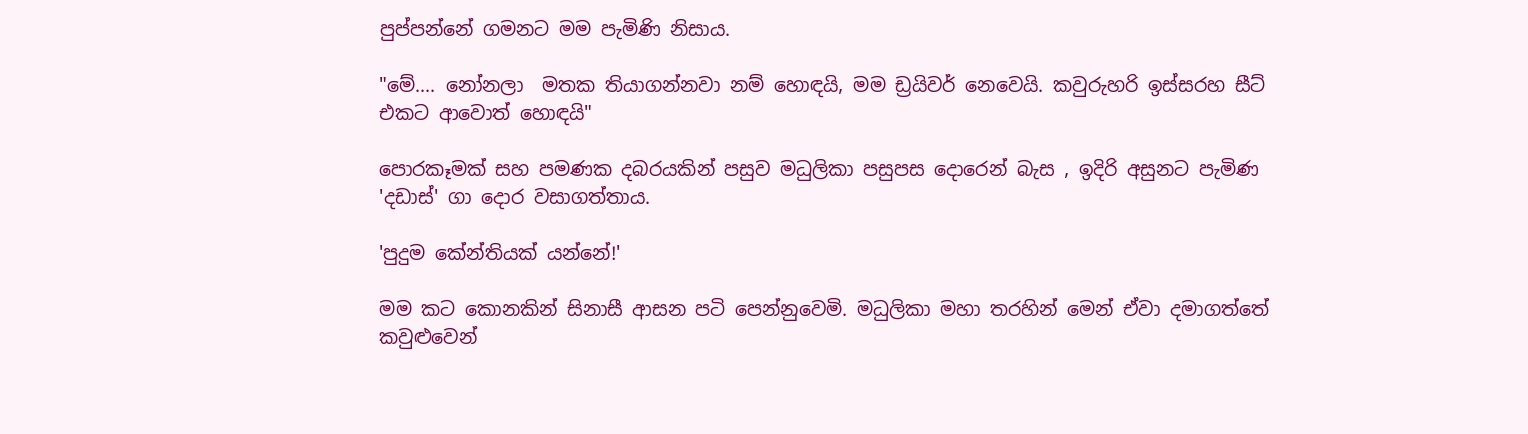පුප්පන්නේ ගමනට මම පැමිණි නිසාය.

"මේ.... නෝනලා  මතක තියාගන්නවා නම් හොඳයි, මම ඩ්‍රයිවර් නෙවෙයි. කවුරුහරි ඉස්සරහ සීට් එකට ආවොත් හොඳයි"

පොරකෑමක් සහ පමණක දබරයකින් පසුව මධුලිකා පසුපස දොරෙන් බැස , ඉදිරි අසුනට පැමිණ 'දඩාස්' ගා දොර වසාගත්තාය.

'පුදුම කේන්තියක් යන්නේ!'

මම කට කොනකින් සිනාසී ආසන පටි පෙන්නුවෙමි. මධුලිකා මහා තරහින් මෙන් ඒවා දමාගත්තේ කවුළුවෙන්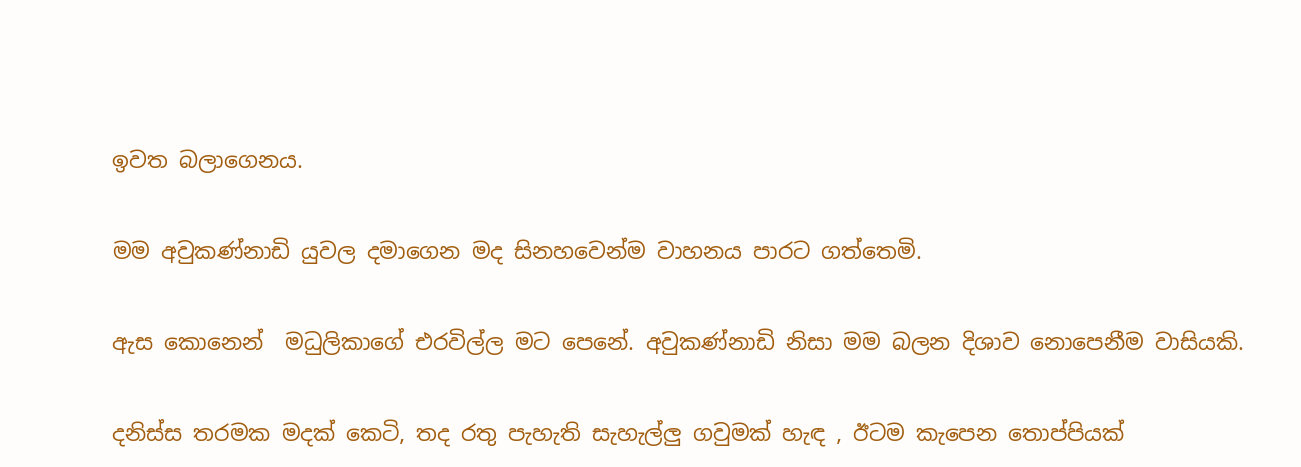ඉවත බලාගෙනය.

මම අවුකණ්නාඩි යුවල දමාගෙන මද සිනහවෙන්ම වාහනය පාරට ගත්තෙමි.

ඇස කොනෙන්  මධුලිකාගේ එරවිල්ල මට පෙනේ. අවුකණ්නාඩි නිසා මම බලන දිශාව නොපෙනීම වාසියකි.

දනිස්ස තරමක මදක් කෙටි, තද රතු පැහැති සැහැල්ලු ගවුමක් හැඳ , ඊටම කැපෙන තොප්පියක්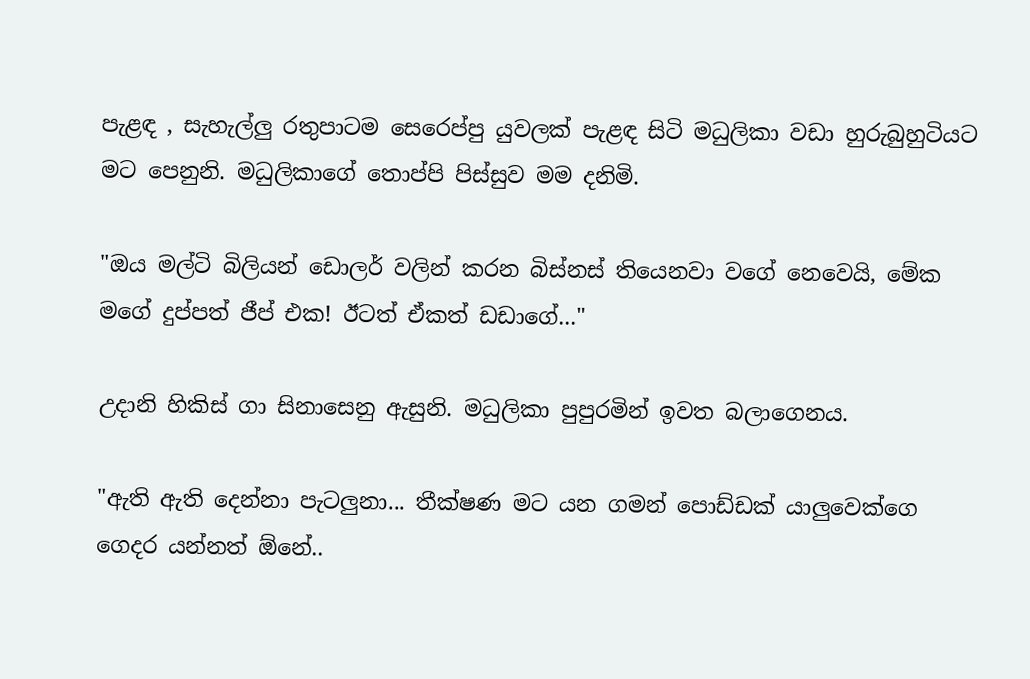පැළඳ , සැහැල්ලු රතුපාටම සෙරෙප්පු යුවලක් පැළඳ සිටි මධුලිකා වඩා හුරුබුහුටියට මට පෙනුනි. මධුලිකාගේ තොප්පි පිස්සුව මම දනිමි.

"ඔය මල්ටි බිලියන් ඩොලර් වලින් කරන බිස්නස් තියෙනවා වගේ නෙවෙයි, මේක මගේ දුප්පත් ජීප් එක! ඊටත් ඒකත් ඩඩාගේ..."

උදානි හිකිස් ගා සිනාසෙනු ඇසුනි. මධුලිකා පුපුරමින් ඉවත බලාගෙනය.

"ඇති ඇති දෙන්නා පැටලුනා... තීක්ෂණ මට යන ගමන් පොඩ්ඩක් යාලුවෙක්ගෙ ගෙදර යන්නත් ඕනේ..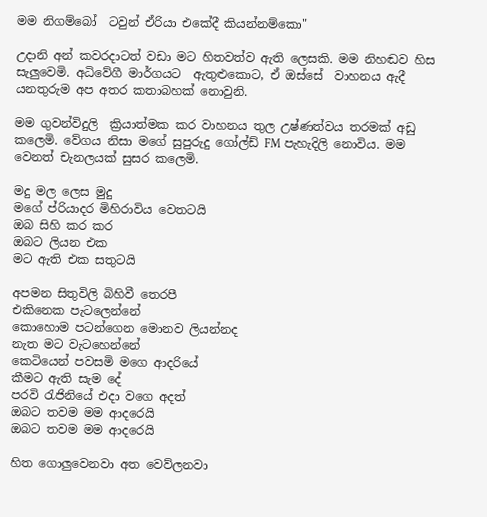මම නිගම්බෝ  ටවුන් ඒරියා එකේදී කියන්නම්කො"

උදානි අන් කවරදාටත් වඩා මට හිතවත්ව ඇති ලෙසකි. මම නිහඬව හිස සැලුවෙමි. අධිවේගී මාර්ගයට  ඇතුළුකොට, ඒ ඔස්සේ  වාහනය ඇදී යනතුරුම අප අතර කතාබහක් නොවුනි.

මම ගුවන්විදුලි  ක්‍රියාත්මක කර වාහනය තුල උෂ්ණත්වය තරමක් අඩු කලෙමි. වේගය නිසා මගේ සුපුරුදු ගෝල්ඩ් FM පැහැදිලි නොවිය. මම වෙනත් චැනලයක් සුසර කලෙමි.

මදු මල ලෙස මුදු
මගේ ප්රියාදර මිහිරාවිය වෙතටයි
ඔබ සිහි කර කර
ඔබට ලියන එක
මට ඇති එක සතුටයි

අපමන සිතුවිලි බිහිවී තෙරපී
එකිනෙක පැටලෙන්නේ
කොහොම පටන්ගෙන මොනව ලියන්නද
නැත මට වැටහෙන්නේ
කෙටියෙන් පවසමි මගෙ ආදරියේ
කීමට ඇති සැම දේ
පරවි රැජිනියේ එදා වගෙ අදත්
ඔබට තවම මම ආදරෙයි
ඔබට තවම මම ආදරෙයි

හිත ගොලුවෙනවා අත වෙව්ලනවා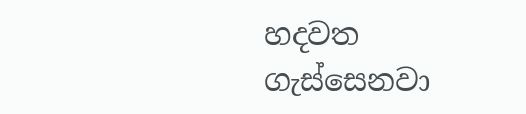හදවත ගැස්සෙනවා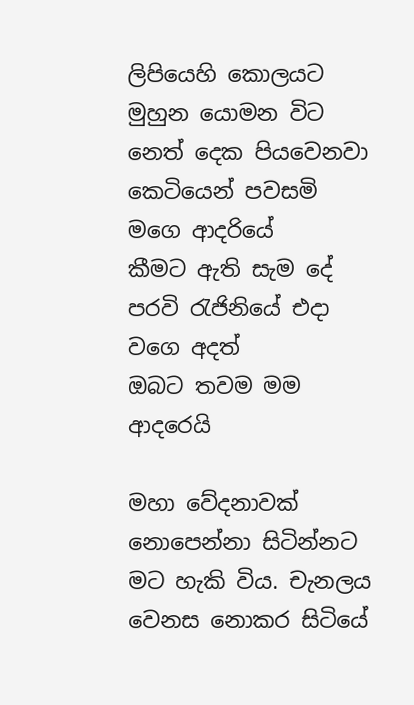ලිපියෙහි කොලයට මුහුන යොමන විට
නෙත් දෙක පියවෙනවා
කෙටියෙන් පවසමි මගෙ ආදරියේ
කීමට ඇති සැම දේ
පරවි රැජිනියේ එදා වගෙ අදත්
ඔබට තවම මම ආදරෙයි

මහා වේදනාවක් නොපෙන්නා සිටින්නට මට හැකි විය. චැනලය වෙනස නොකර සිටියේ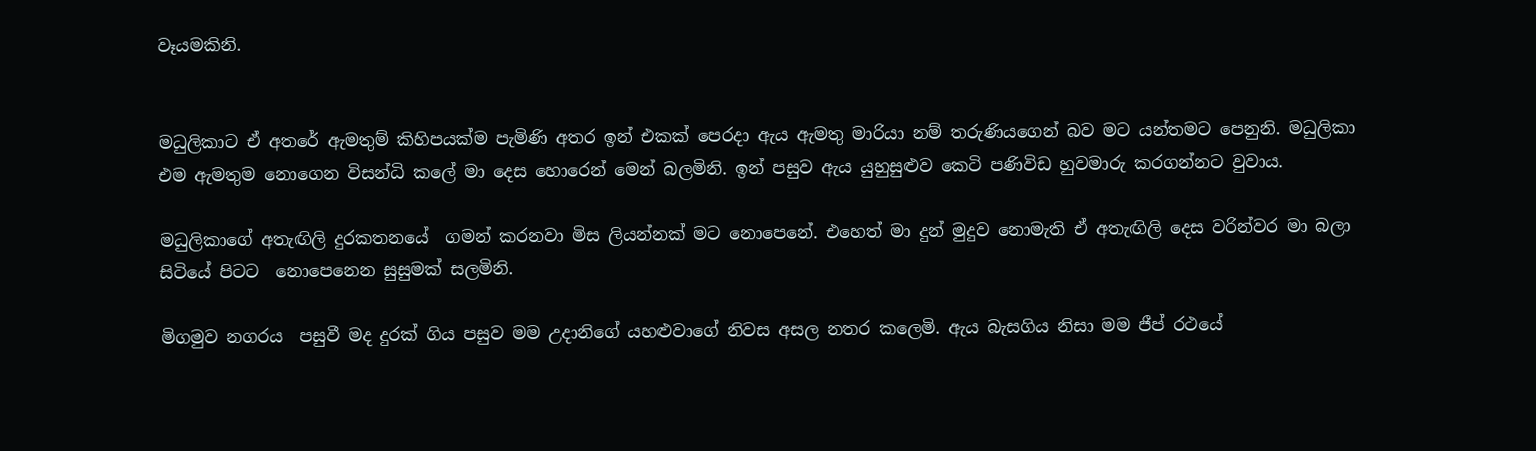වෑයමකිනි.


මධුලිකාට ඒ අතරේ ඇමතුම් කිහිපයක්ම පැමිණි අතර ඉන් එකක් පෙරදා ඇය ඇමතු මාරියා නම් තරුණියගෙන් බව මට යන්තමට පෙනුනි. මධුලිකා එම ඇමතුම නොගෙන විසන්ධි කලේ මා දෙස හොරෙන් මෙන් බලමිනි. ඉන් පසුව ඇය යුහුසුළුව කෙටි පණිවිඩ හුවමාරු කරගන්නට වුවාය.

මධුලිකාගේ අතැඟිලි දුරකතනයේ  ගමන් කරනවා මිස ලියන්නක් මට නොපෙනේ. එහෙත් මා දුන් මුදුව නොමැති ඒ අතැඟිලි දෙස වරින්වර මා බලා සිටියේ පිටට  නොපෙනෙන සුසුමක් සලමිනි.

මිගමුව නගරය  පසුවී මද දුරක් ගිය පසුව මම උදානිගේ යහළුවාගේ නිවස අසල නතර කලෙමි. ඇය බැසගිය නිසා මම ජීප් රථයේ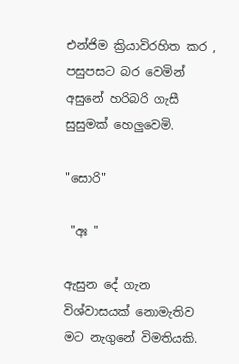එන්ජිම ක්‍රියාවිරහිත කර , පසුපසට බර වෙමින් අසුනේ හරිබරි ගැසී සුසුමක් හෙලුවෙමි.

"සොරි"

 "අඃ "

ඇසුන දේ ගැන විශ්වාසයක් නොමැතිව මට නැගුනේ විමතියකි.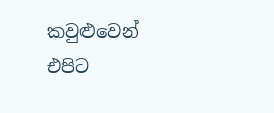කවුළුවෙන් එපිට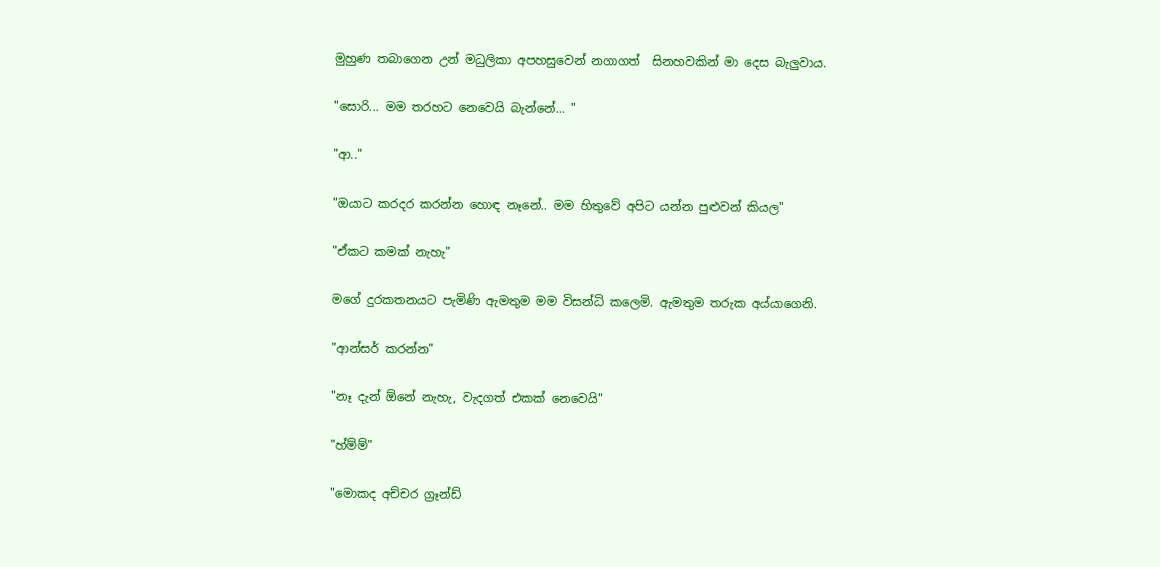මුහුණ තබාගෙන උන් මධුලිකා අපහසුවෙන් නගාගත්  සිනහවකින් මා දෙස බැලුවාය.

"සොරි... මම තරහට නෙවෙයි බැන්නේ... "

"ආ.."

"ඔයාට කරදර කරන්න හොඳ නෑනේ.. මම හිතුවේ අපිට යන්න පුළුවන් කියල"

"ඒකට කමක් නැහැ"

මගේ දුරකතනයට පැමිණි ඇමතුම මම විසන්ධි කලෙමි. ඇමතුම තරුක අය්යාගෙනි.

"ආන්සර් කරන්න"

"නෑ දැන් ඕනේ නැහැ, වැදගත් එකක් නෙවෙයි"

"හ්ම්ම්"

"මොකද අච්චර ග්‍රෑන්ඩ්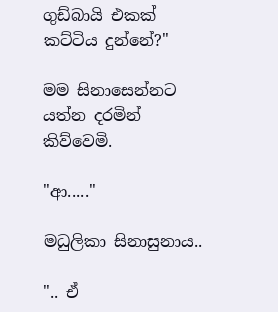ගුඩ්බායි එකක්  කට්ටිය දුන්නේ?"

මම සිනාසෙන්නට යත්න දරමින් කිව්වෙමි.

"ආ....."

මධුලිකා සිනාසුනාය..

".. ඒ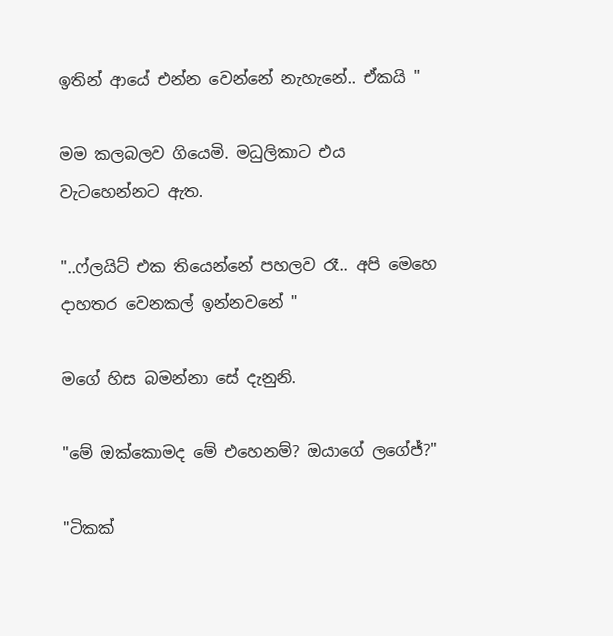ඉතින් ආයේ එන්න වෙන්නේ නැහැනේ.. ඒකයි "

මම කලබලව ගියෙමි. මධුලිකාට එය වැටහෙන්නට ඇත.

"..ෆ්ලයිට් එක තියෙන්නේ පහලව රෑ.. අපි මෙහෙ දාහතර වෙනකල් ඉන්නවනේ "

මගේ හිස බමන්නා සේ දැනුනි.

"මේ ඔක්කොමද මේ එහෙනම්? ඔයාගේ ලගේජ්?"

"ටිකක්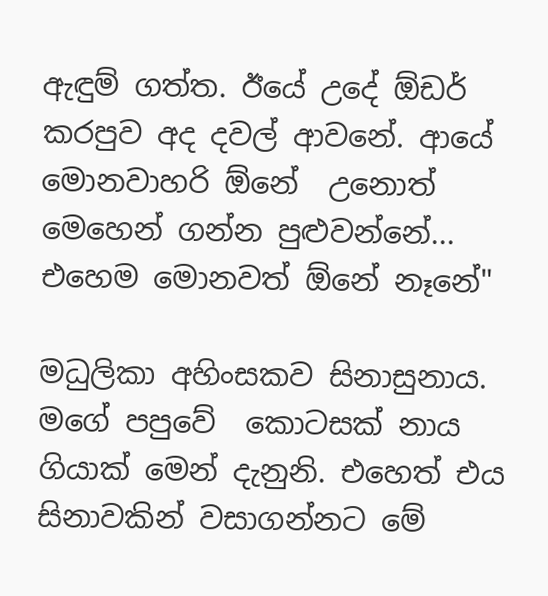ඇඳුම් ගත්ත. ඊයේ උදේ ඕඩර් කරපුව අද දවල් ආවනේ. ආයේ මොනවාහරි ඕනේ  උනොත් මෙහෙන් ගන්න පුළුවන්නේ... එහෙම මොනවත් ඕනේ නෑනේ"

මධුලිකා අහිංසකව සිනාසුනාය. මගේ පපුවේ  කොටසක් නාය ගියාක් මෙන් දැනුනි. එහෙත් එය සිනාවකින් වසාගන්නට මේ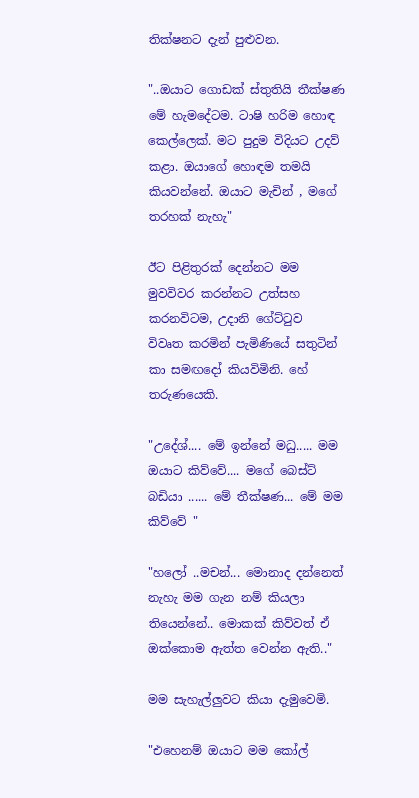තික්ෂනට දැන් පුළුවන.

"..ඔයාට ගොඩක් ස්තුතියි තීක්ෂණ මේ හැමදේටම. ටාෂි හරිම හොඳ කෙල්ලෙක්. මට පුදුම විදියට උදව් කළා. ඔයාගේ හොඳම තමයි කියවන්නේ. ඔයාට මැචින් , මගේ තරහක් නැහැ"

ඊට පිළිතුරක් දෙන්නට මම මුවවිවර කරන්නට උත්සහ  කරනවිටම, උදානි ගේට්ටුව  විවෘත කරමින් පැමිණියේ සතුටින් කා සමඟදෝ කියවිමිනි. හේ තරුණයෙකි.

"උදේශ්.... මේ ඉන්නේ මධු..... මම ඔයාට කිව්වේ.... මගේ බෙස්ට් බඩියා ...... මේ තීක්ෂණ... මේ මම කිව්වේ "

"හලෝ ..මචන්... මොනාද දන්නෙත් නැහැ මම ගැන නම් කියලා තියෙන්නේ.. මොකක් කිව්වත් ඒ ඔක්කොම ඇත්ත වෙන්න ඇති.."

මම සැහැල්ලුවට කියා දැමුවෙමි.

"එහෙනම් ඔයාට මම කෝල්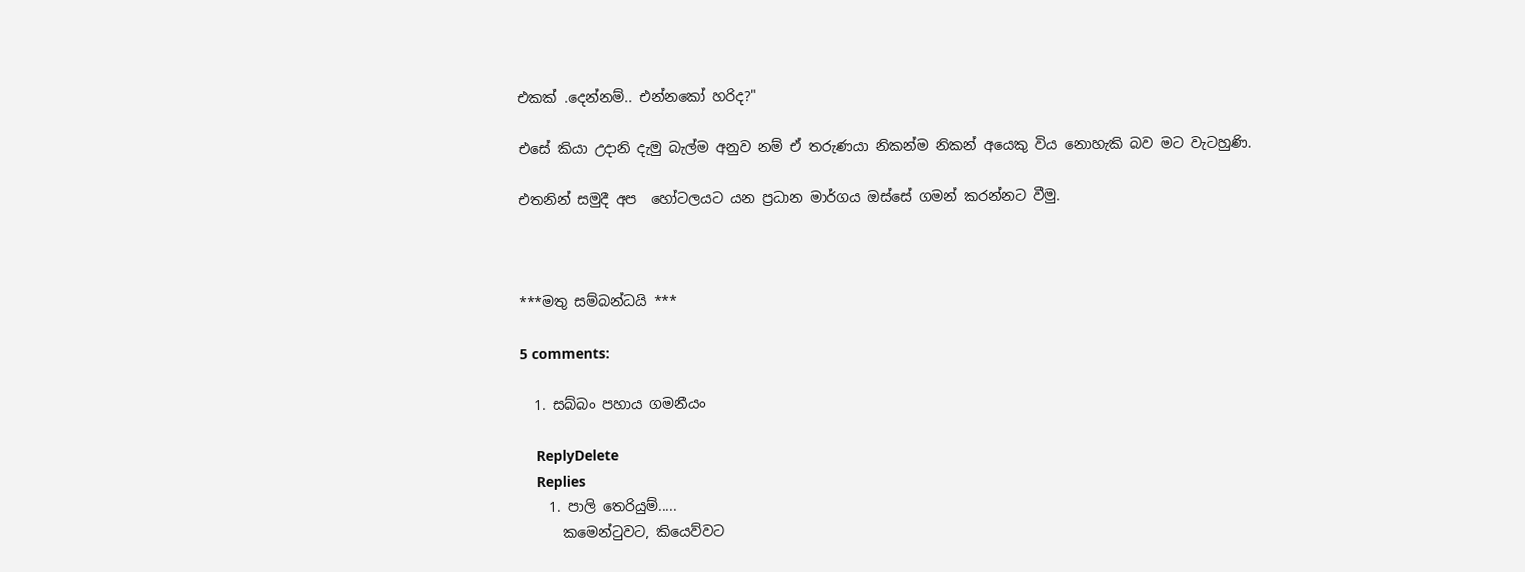එකක් .දෙන්නම්.. එන්නකෝ හරිද?"

එසේ කියා උදානි දැමු බැල්ම අනුව නම් ඒ තරුණයා නිකන්ම නිකන් අයෙකු විය නොහැකි බව මට වැටහුණි.

එතනින් සමුදී අප  හෝටලයට යන ප්‍රධාන මාර්ගය ඔස්සේ ගමන් කරන්නට වීමු.



***මතු සම්බන්ධයි ***

5 comments:

  1. සබ්බං පහාය ගමනීයං

    ReplyDelete
    Replies
    1. පාලි තෙරියුම්.....
      කමෙන්ටුවට, කියෙව්වට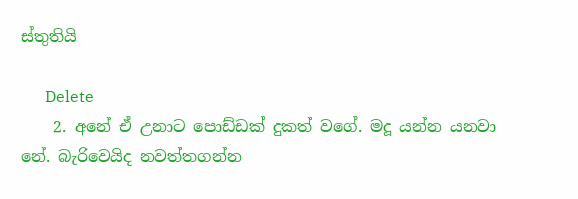ස්තුතියි

      Delete
    2. අනේ ඒ උනාට පොඩ්ඩක් දුකත් වගේ. මදූ යන්න යනවා නේ. බැරිවෙයිද නවත්තගන්න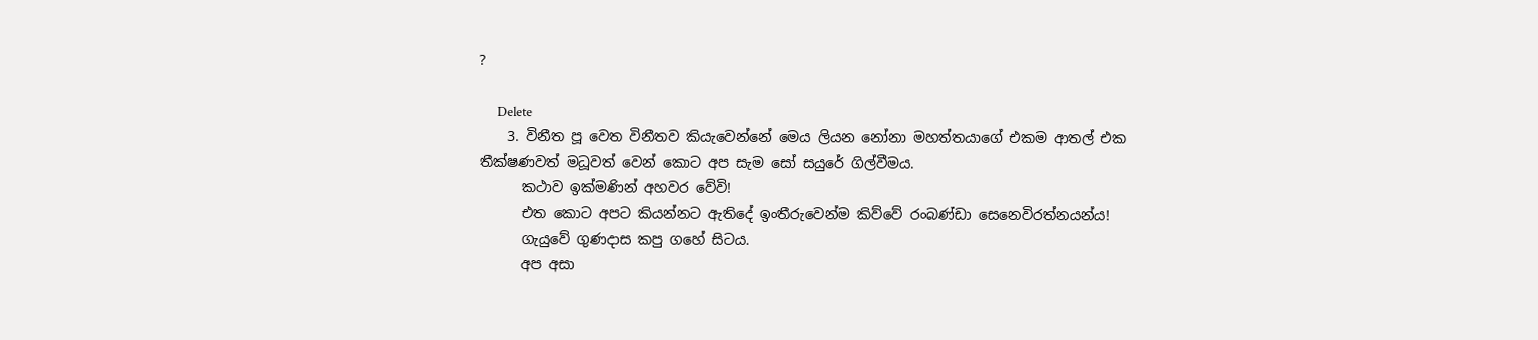?

      Delete
    3. විනීත පූ වෙත විනීතව කියැවෙන්නේ මෙය ලියන නෝනා මහත්තයාගේ එකම ආතල් එක තීක්ෂණවත් මධූවත් වෙන් කොට අප සැම සෝ සයුරේ ගිල්වීමය.
      කථාව ඉක්මණින් අහවර වේවි!
      එත කොට අපට කියන්නට ඇතිදේ ඉංතීරුවෙන්ම කිව්වේ රංබණ්ඩා සෙනෙවිරත්නයන්ය!
      ගැයුවේ ගුණදාස කපු ගහේ සිටය.
      අප අසා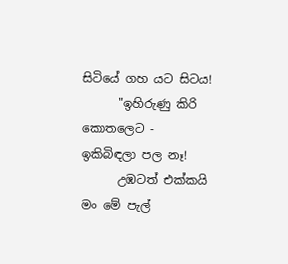සිටියේ ගහ යට සිටය!
      "ඉහිරුණු කිරි කොතලෙට - ඉකිබිඳලා පල නෑ!
      උඹටත් එක්කයි මං මේ පැල්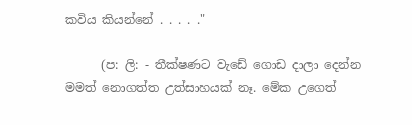කවිය කියන්නේ . . . . ."

      (ප: ලි: - තීක්ෂණට වැඩේ ගොඩ දාලා දෙන්න මමත් නොගත්ත උත්සාහයක් නෑ. මේක උගෙත්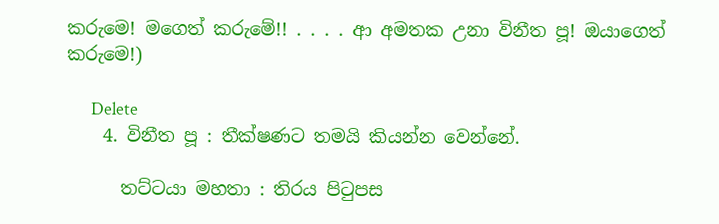කරුමෙ! මගෙත් කරුමේ!! . . . . ආ අමතක උනා විනීත පූ! ඔයාගෙත් කරුමෙ!)

      Delete
    4. විනීත පූ : තීක්ෂණට තමයි කියන්න වෙන්නේ.

      තට්ටයා මහතා : තිරය පිටුපස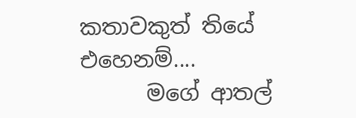කතාවකුත් තියේ එහෙනම්....
      මගේ ආතල්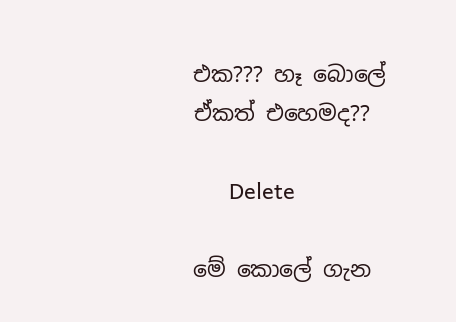එක??? හෑ බොලේ ඒකත් එහෙමද??

      Delete

මේ කොලේ ගැන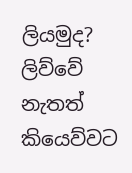ලියමුද? ලිව්වේ නැතත් කියෙව්වට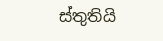ස්තුතියි